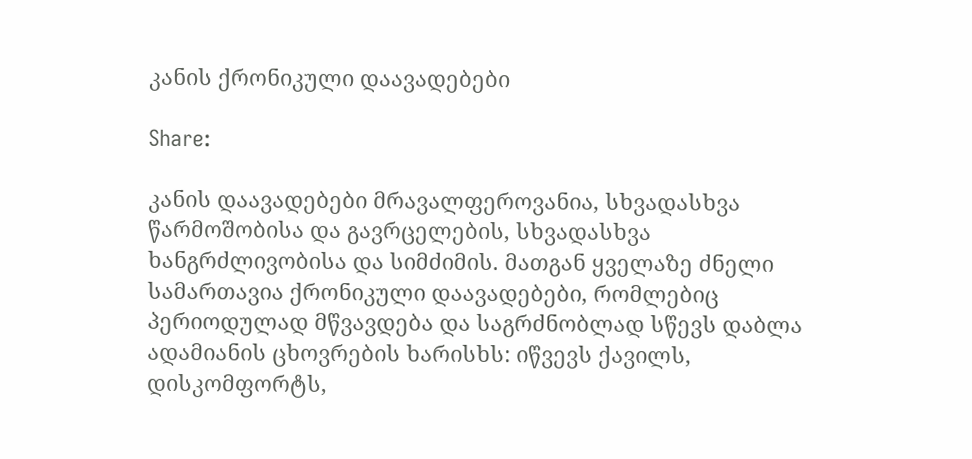კანის ქრონიკული დაავადებები

Share:

კანის დაავადებები მრავალფეროვანია, სხვადასხვა წარმოშობისა და გავრცელების, სხვადასხვა ხანგრძლივობისა და სიმძიმის. მათგან ყველაზე ძნელი სამართავია ქრონიკული დაავადებები, რომლებიც პერიოდულად მწვავდება და საგრძნობლად სწევს დაბლა ადამიანის ცხოვრების ხარისხს: იწვევს ქავილს, დისკომფორტს,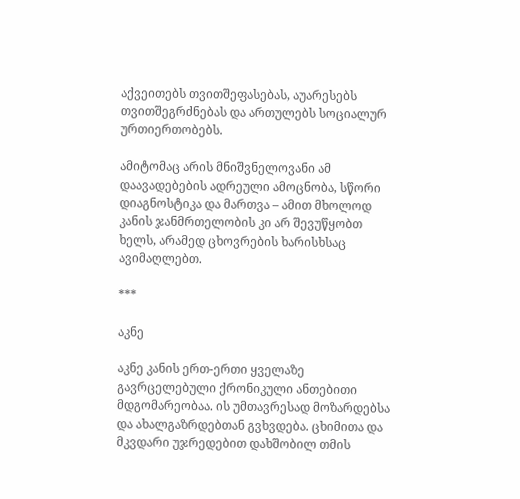აქვეითებს თვითშეფასებას, აუარესებს თვითშეგრძნებას და ართულებს სოციალურ ურთიერთობებს.

ამიტომაც არის მნიშვნელოვანი ამ დაავადებების ადრეული ამოცნობა, სწორი დიაგნოსტიკა და მართვა – ამით მხოლოდ კანის ჯანმრთელობის კი არ შევუწყობთ ხელს, არამედ ცხოვრების ხარისხსაც ავიმაღლებთ.

***

აკნე

აკნე კანის ერთ-ერთი ყველაზე გავრცელებული ქრონიკული ანთებითი მდგომარეობაა. ის უმთავრესად მოზარდებსა და ახალგაზრდებთან გვხვდება. ცხიმითა და მკვდარი უჯრედებით დახშობილ თმის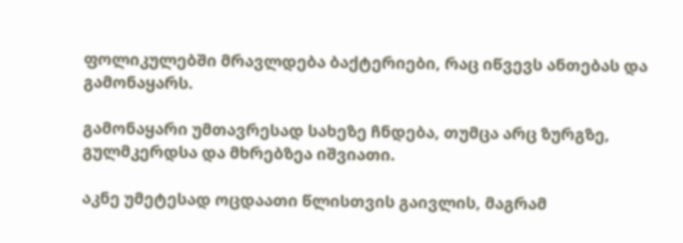ფოლიკულებში მრავლდება ბაქტერიები, რაც იწვევს ანთებას და გამონაყარს.

გამონაყარი უმთავრესად სახეზე ჩნდება, თუმცა არც ზურგზე, გულმკერდსა და მხრებზეა იშვიათი.

აკნე უმეტესად ოცდაათი წლისთვის გაივლის, მაგრამ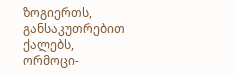ზოგიერთს, განსაკუთრებით ქალებს, ორმოცი-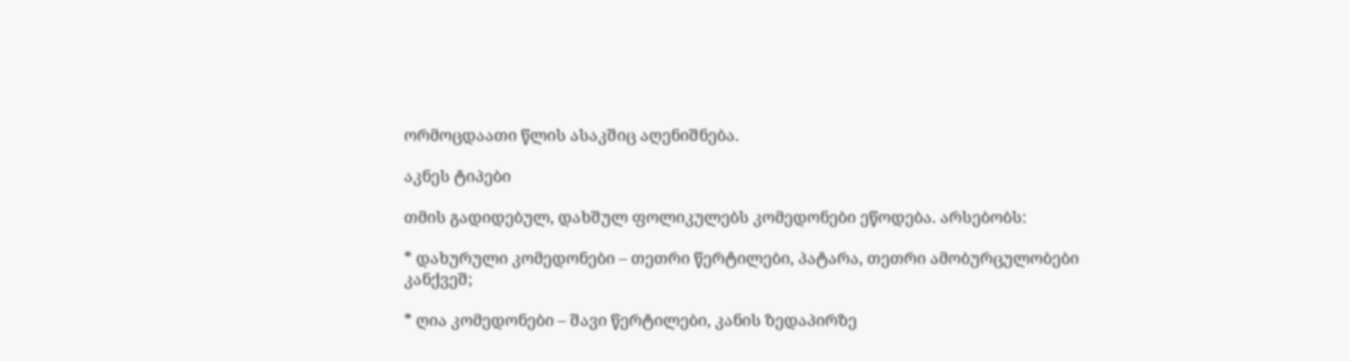ორმოცდაათი წლის ასაკშიც აღენიშნება.

აკნეს ტიპები

თმის გადიდებულ, დახშულ ფოლიკულებს კომედონები ეწოდება. არსებობს:

* დახურული კომედონები – თეთრი წერტილები, პატარა, თეთრი ამობურცულობები კანქვეშ;

* ღია კომედონები – შავი წერტილები, კანის ზედაპირზე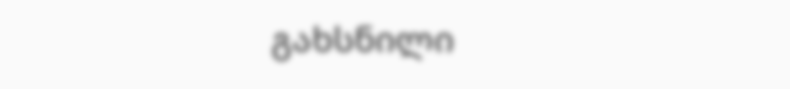გახსნილი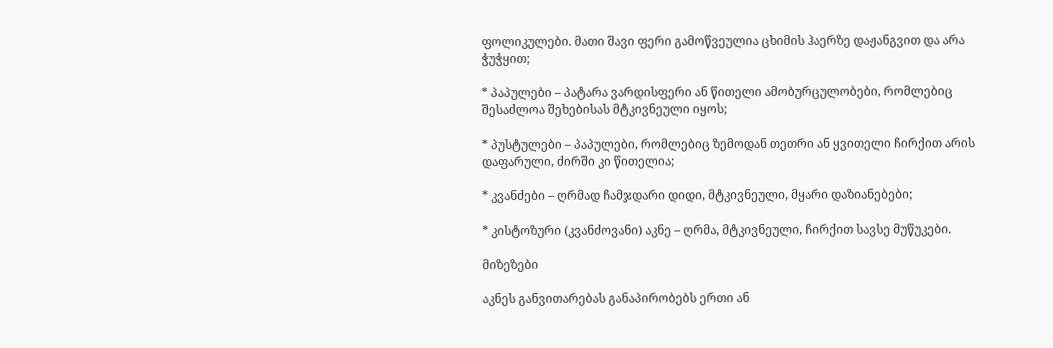ფოლიკულები. მათი შავი ფერი გამოწვეულია ცხიმის ჰაერზე დაჟანგვით და არა ჭუჭყით;

* პაპულები – პატარა ვარდისფერი ან წითელი ამობურცულობები, რომლებიც შესაძლოა შეხებისას მტკივნეული იყოს;

* პუსტულები – პაპულები, რომლებიც ზემოდან თეთრი ან ყვითელი ჩირქით არის დაფარული, ძირში კი წითელია;

* კვანძები – ღრმად ჩამჯდარი დიდი, მტკივნეული, მყარი დაზიანებები;

* კისტოზური (კვანძოვანი) აკნე – ღრმა, მტკივნეული, ჩირქით სავსე მუწუკები.

მიზეზები

აკნეს განვითარებას განაპირობებს ერთი ან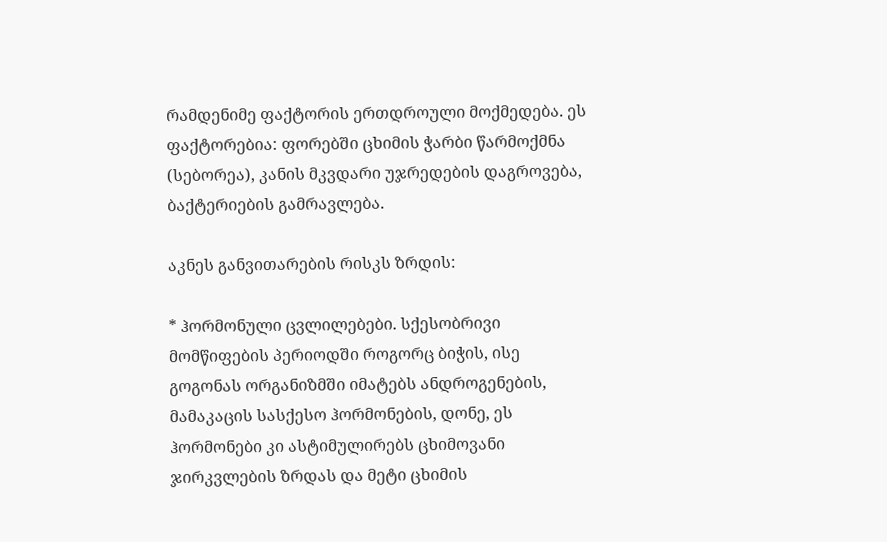რამდენიმე ფაქტორის ერთდროული მოქმედება. ეს ფაქტორებია: ფორებში ცხიმის ჭარბი წარმოქმნა (სებორეა), კანის მკვდარი უჯრედების დაგროვება, ბაქტერიების გამრავლება.

აკნეს განვითარების რისკს ზრდის:

* ჰორმონული ცვლილებები. სქესობრივი მომწიფების პერიოდში როგორც ბიჭის, ისე გოგონას ორგანიზმში იმატებს ანდროგენების, მამაკაცის სასქესო ჰორმონების, დონე, ეს ჰორმონები კი ასტიმულირებს ცხიმოვანი ჯირკვლების ზრდას და მეტი ცხიმის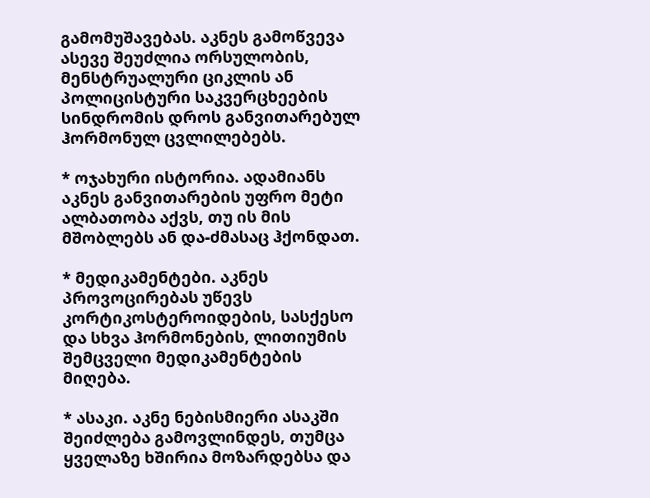გამომუშავებას. აკნეს გამოწვევა ასევე შეუძლია ორსულობის, მენსტრუალური ციკლის ან პოლიცისტური საკვერცხეების სინდრომის დროს განვითარებულ ჰორმონულ ცვლილებებს.

* ოჯახური ისტორია. ადამიანს აკნეს განვითარების უფრო მეტი ალბათობა აქვს, თუ ის მის მშობლებს ან და-ძმასაც ჰქონდათ.

* მედიკამენტები. აკნეს პროვოცირებას უწევს კორტიკოსტეროიდების, სასქესო და სხვა ჰორმონების, ლითიუმის შემცველი მედიკამენტების მიღება.

* ასაკი. აკნე ნებისმიერი ასაკში შეიძლება გამოვლინდეს, თუმცა ყველაზე ხშირია მოზარდებსა და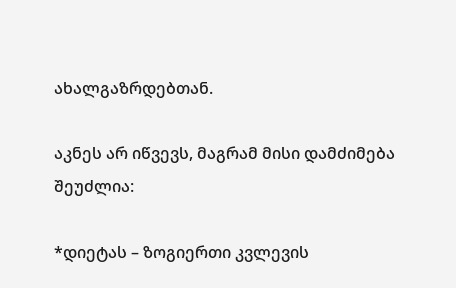ახალგაზრდებთან.

აკნეს არ იწვევს, მაგრამ მისი დამძიმება შეუძლია:

*დიეტას – ზოგიერთი კვლევის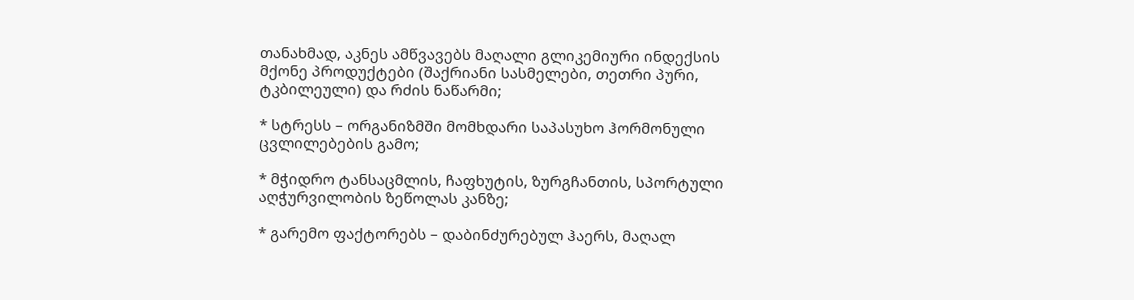თანახმად, აკნეს ამწვავებს მაღალი გლიკემიური ინდექსის მქონე პროდუქტები (შაქრიანი სასმელები, თეთრი პური, ტკბილეული) და რძის ნაწარმი;

* სტრესს – ორგანიზმში მომხდარი საპასუხო ჰორმონული ცვლილებების გამო;

* მჭიდრო ტანსაცმლის, ჩაფხუტის, ზურგჩანთის, სპორტული აღჭურვილობის ზეწოლას კანზე;

* გარემო ფაქტორებს – დაბინძურებულ ჰაერს, მაღალ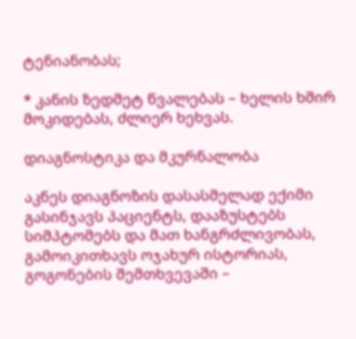ტენიანობას;

* კანის ზედმეტ წვალებას – ხელის ხშირ მოკიდებას, ძლიერ ხეხვას.

დიაგნოსტიკა და მკურნალობა

აკნეს დიაგნოზის დასასმელად ექიმი გასინჯავს პაციენტს, დააზუსტებს სიმპტომებს და მათ ხანგრძლივობას, გამოიკითხავს ოჯახურ ისტორიას, გოგონების შემთხვევაში –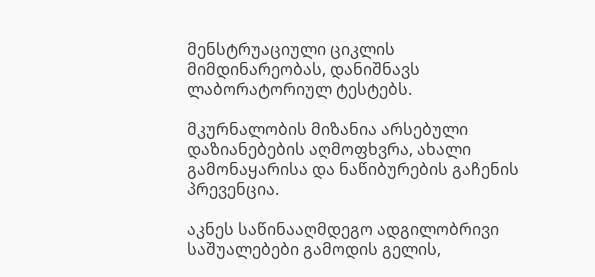მენსტრუაციული ციკლის მიმდინარეობას, დანიშნავს ლაბორატორიულ ტესტებს.

მკურნალობის მიზანია არსებული დაზიანებების აღმოფხვრა, ახალი გამონაყარისა და ნაწიბურების გაჩენის პრევენცია.

აკნეს საწინააღმდეგო ადგილობრივი საშუალებები გამოდის გელის,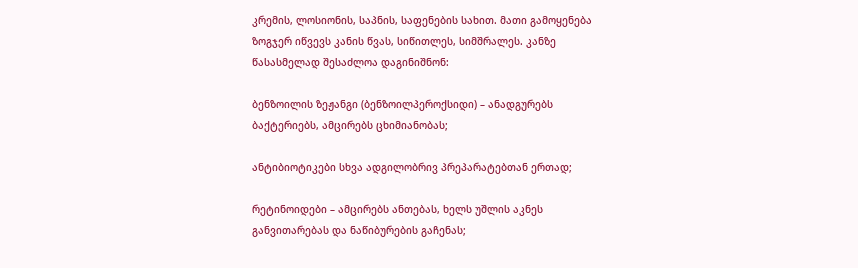კრემის, ლოსიონის, საპნის, საფენების სახით. მათი გამოყენება ზოგჯერ იწვევს კანის წვას, სიწითლეს, სიმშრალეს. კანზე წასასმელად შესაძლოა დაგინიშნონ:

ბენზოილის ზეჟანგი (ბენზოილპეროქსიდი) – ანადგურებს ბაქტერიებს, ამცირებს ცხიმიანობას;

ანტიბიოტიკები სხვა ადგილობრივ პრეპარატებთან ერთად;

რეტინოიდები – ამცირებს ანთებას, ხელს უშლის აკნეს განვითარებას და ნაწიბურების გაჩენას;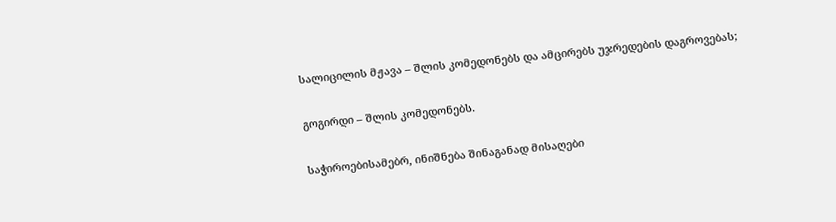სალიცილის მჟავა – შლის კომედონებს და ამცირებს უჯრედების დაგროვებას;

გოგირდი – შლის კომედონებს.

საჭიროებისამებრ, ინიშნება შინაგანად მისაღები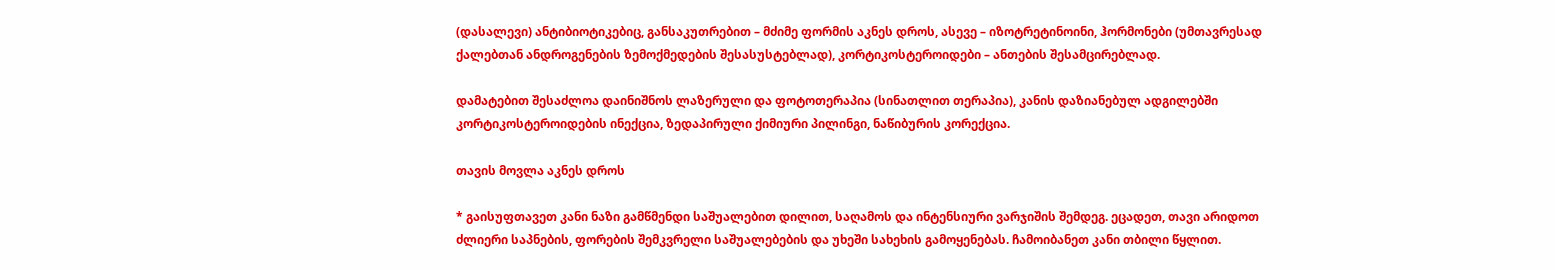(დასალევი) ანტიბიოტიკებიც, განსაკუთრებით – მძიმე ფორმის აკნეს დროს, ასევე – იზოტრეტინოინი, ჰორმონები (უმთავრესად ქალებთან ანდროგენების ზემოქმედების შესასუსტებლად), კორტიკოსტეროიდები – ანთების შესამცირებლად.

დამატებით შესაძლოა დაინიშნოს ლაზერული და ფოტოთერაპია (სინათლით თერაპია), კანის დაზიანებულ ადგილებში კორტიკოსტეროიდების ინექცია, ზედაპირული ქიმიური პილინგი, ნაწიბურის კორექცია.

თავის მოვლა აკნეს დროს

* გაისუფთავეთ კანი ნაზი გამწმენდი საშუალებით დილით, საღამოს და ინტენსიური ვარჯიშის შემდეგ. ეცადეთ, თავი არიდოთ ძლიერი საპნების, ფორების შემკვრელი საშუალებების და უხეში სახეხის გამოყენებას. ჩამოიბანეთ კანი თბილი წყლით.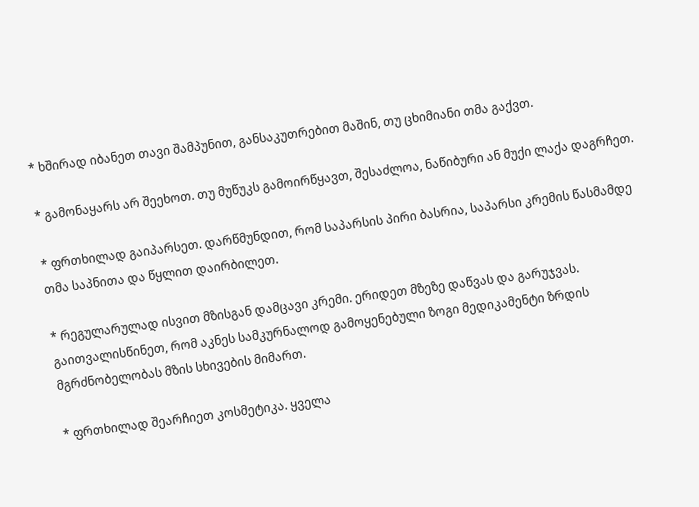* ხშირად იბანეთ თავი შამპუნით, განსაკუთრებით მაშინ, თუ ცხიმიანი თმა გაქვთ.

* გამონაყარს არ შეეხოთ. თუ მუწუკს გამოირწყავთ, შესაძლოა, ნაწიბური ან მუქი ლაქა დაგრჩეთ.

* ფრთხილად გაიპარსეთ. დარწმუნდით, რომ საპარსის პირი ბასრია, საპარსი კრემის წასმამდე თმა საპნითა და წყლით დაირბილეთ.

* რეგულარულად ისვით მზისგან დამცავი კრემი. ერიდეთ მზეზე დაწვას და გარუჯვას. გაითვალისწინეთ, რომ აკნეს სამკურნალოდ გამოყენებული ზოგი მედიკამენტი ზრდის მგრძნობელობას მზის სხივების მიმართ.

* ფრთხილად შეარჩიეთ კოსმეტიკა. ყველა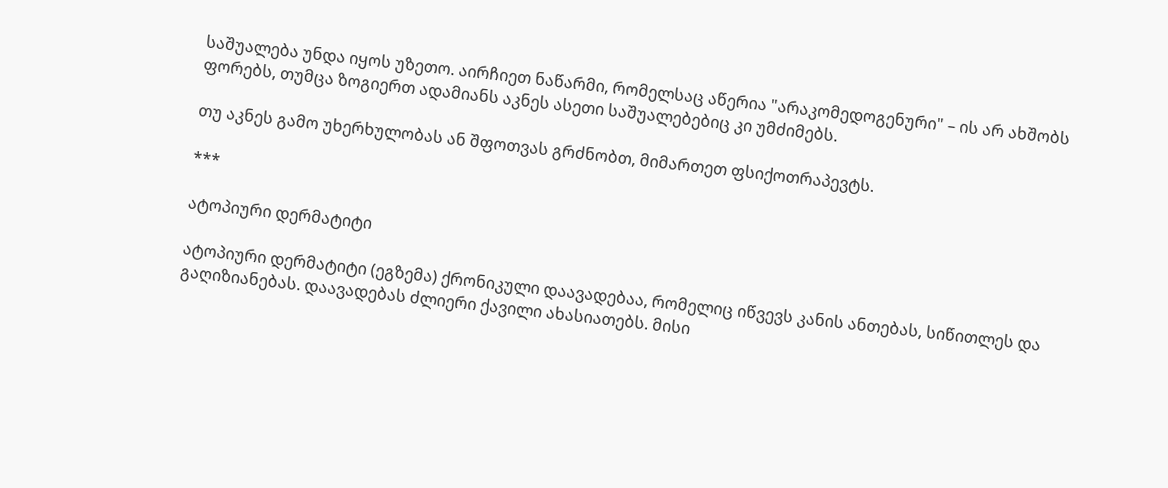საშუალება უნდა იყოს უზეთო. აირჩიეთ ნაწარმი, რომელსაც აწერია "არაკომედოგენური" – ის არ ახშობს ფორებს, თუმცა ზოგიერთ ადამიანს აკნეს ასეთი საშუალებებიც კი უმძიმებს.

თუ აკნეს გამო უხერხულობას ან შფოთვას გრძნობთ, მიმართეთ ფსიქოთრაპევტს.

***

ატოპიური დერმატიტი

ატოპიური დერმატიტი (ეგზემა) ქრონიკული დაავადებაა, რომელიც იწვევს კანის ანთებას, სიწითლეს და გაღიზიანებას. დაავადებას ძლიერი ქავილი ახასიათებს. მისი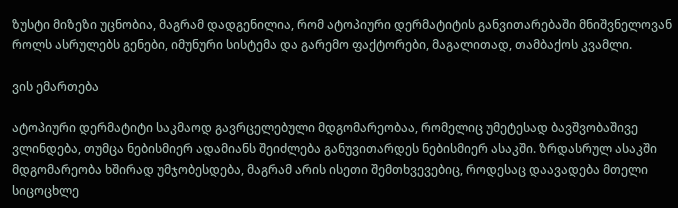ზუსტი მიზეზი უცნობია, მაგრამ დადგენილია, რომ ატოპიური დერმატიტის განვითარებაში მნიშვნელოვან როლს ასრულებს გენები, იმუნური სისტემა და გარემო ფაქტორები, მაგალითად, თამბაქოს კვამლი.

ვის ემართება

ატოპიური დერმატიტი საკმაოდ გავრცელებული მდგომარეობაა, რომელიც უმეტესად ბავშვობაშივე ვლინდება, თუმცა ნებისმიერ ადამიანს შეიძლება განუვითარდეს ნებისმიერ ასაკში. ზრდასრულ ასაკში მდგომარეობა ხშირად უმჯობესდება, მაგრამ არის ისეთი შემთხვევებიც, როდესაც დაავადება მთელი სიცოცხლე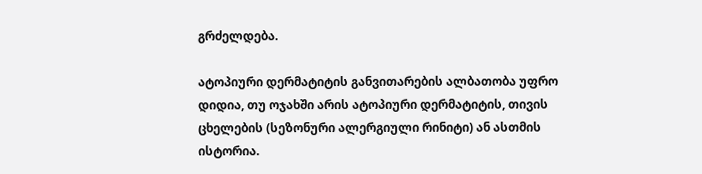გრძელდება.

ატოპიური დერმატიტის განვითარების ალბათობა უფრო დიდია, თუ ოჯახში არის ატოპიური დერმატიტის, თივის ცხელების (სეზონური ალერგიული რინიტი) ან ასთმის ისტორია.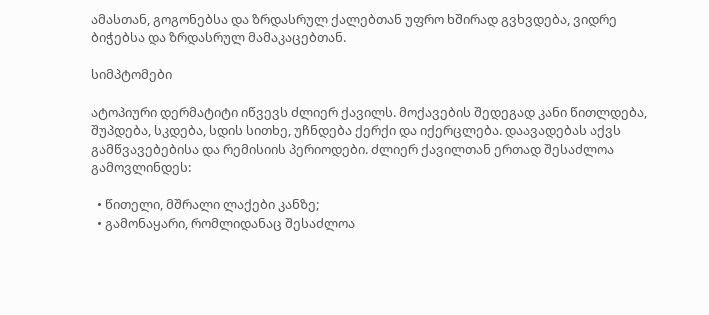ამასთან, გოგონებსა და ზრდასრულ ქალებთან უფრო ხშირად გვხვდება, ვიდრე ბიჭებსა და ზრდასრულ მამაკაცებთან.

სიმპტომები

ატოპიური დერმატიტი იწვევს ძლიერ ქავილს. მოქავების შედეგად კანი წითლდება, შუპდება, სკდება, სდის სითხე, უჩნდება ქერქი და იქერცლება. დაავადებას აქვს გამწვავებებისა და რემისიის პერიოდები. ძლიერ ქავილთან ერთად შესაძლოა გამოვლინდეს:

  • წითელი, მშრალი ლაქები კანზე;
  • გამონაყარი, რომლიდანაც შესაძლოა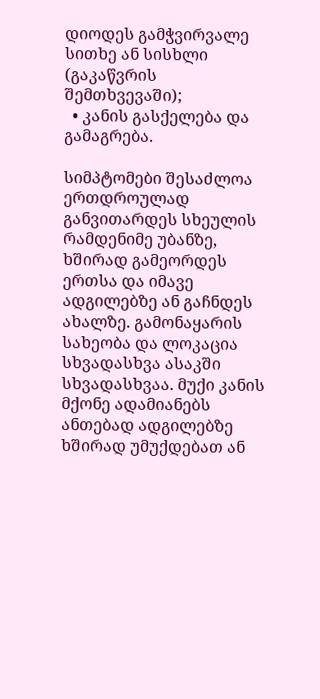დიოდეს გამჭვირვალე სითხე ან სისხლი (გაკაწვრის შემთხვევაში);
  • კანის გასქელება და გამაგრება.

სიმპტომები შესაძლოა ერთდროულად განვითარდეს სხეულის რამდენიმე უბანზე, ხშირად გამეორდეს ერთსა და იმავე ადგილებზე ან გაჩნდეს ახალზე. გამონაყარის სახეობა და ლოკაცია სხვადასხვა ასაკში სხვადასხვაა. მუქი კანის მქონე ადამიანებს ანთებად ადგილებზე ხშირად უმუქდებათ ან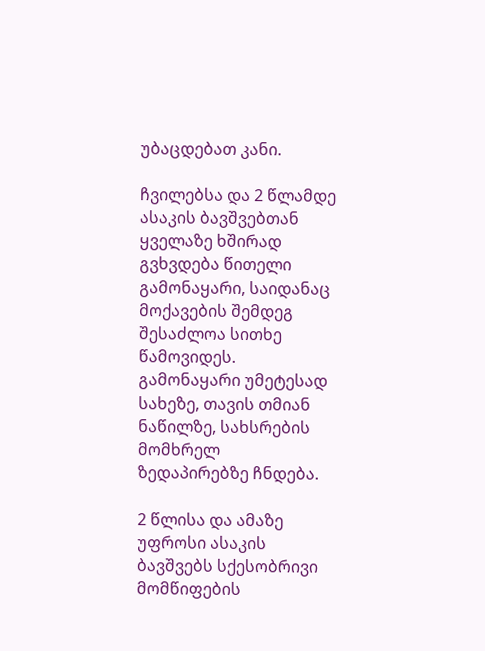უბაცდებათ კანი.

ჩვილებსა და 2 წლამდე ასაკის ბავშვებთან ყველაზე ხშირად გვხვდება წითელი გამონაყარი, საიდანაც მოქავების შემდეგ შესაძლოა სითხე წამოვიდეს. გამონაყარი უმეტესად სახეზე, თავის თმიან ნაწილზე, სახსრების მომხრელ ზედაპირებზე ჩნდება.

2 წლისა და ამაზე უფროსი ასაკის ბავშვებს სქესობრივი მომწიფების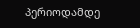პერიოდამდე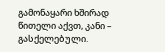გამონაყარი ხშირად წითელი აქვთ, კანი – გასქელებული.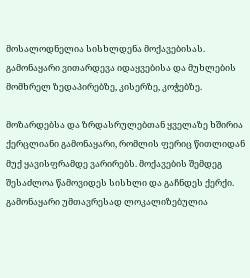მოსალოდნელია სისხლდენა მოქავებისას. გამონაყარი ვითარდევა იდაყვებისა და მუხლების მომხრელ ზედაპირებზე, კისერზე, კოჭებზე.

მოზარდებსა და ზრდასრულებთან ყველაზე ხშირია ქერცლიანი გამონაყარი, რომლის ფერიც წითლიდან მუქ ყავისფრამდე ვარირებს. მოქავების შემდეგ შესაძლოა წამოვიდეს სისხლი და გაჩნდეს ქერქი. გამონაყარი უმთავრესად ლოკალიზებულია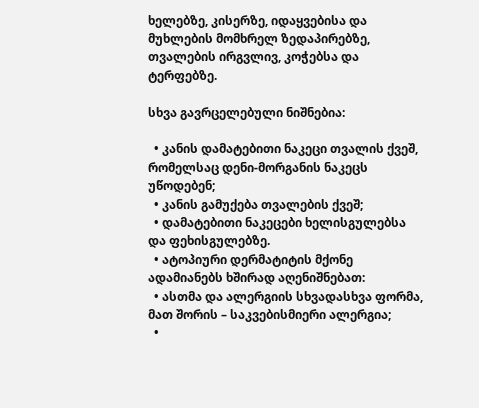ხელებზე, კისერზე, იდაყვებისა და მუხლების მომხრელ ზედაპირებზე, თვალების ირგვლივ, კოჭებსა და ტერფებზე.

სხვა გავრცელებული ნიშნებია:

  • კანის დამატებითი ნაკეცი თვალის ქვეშ, რომელსაც დენი-მორგანის ნაკეცს უწოდებენ;
  • კანის გამუქება თვალების ქვეშ;
  • დამატებითი ნაკეცები ხელისგულებსა და ფეხისგულებზე.
  • ატოპიური დერმატიტის მქონე ადამიანებს ხშირად აღენიშნებათ:
  • ასთმა და ალერგიის სხვადასხვა ფორმა, მათ შორის – საკვებისმიერი ალერგია;
  •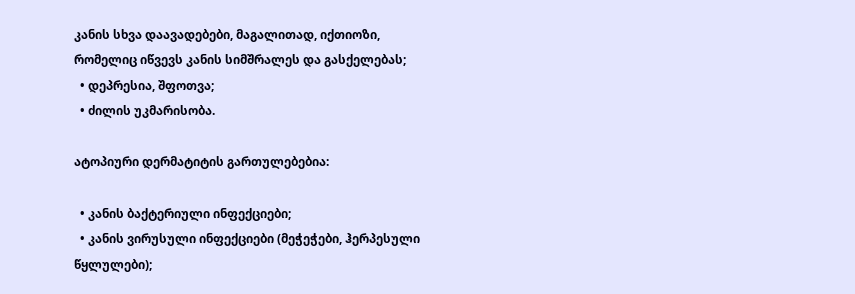კანის სხვა დაავადებები, მაგალითად, იქთიოზი, რომელიც იწვევს კანის სიმშრალეს და გასქელებას;
  • დეპრესია, შფოთვა;
  • ძილის უკმარისობა.

ატოპიური დერმატიტის გართულებებია:

  • კანის ბაქტერიული ინფექციები;
  • კანის ვირუსული ინფექციები (მეჭეჭები, ჰერპესული წყლულები);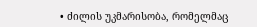• ძილის უკმარისობა, რომელმაც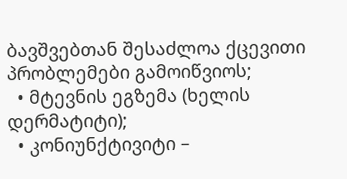ბავშვებთან შესაძლოა ქცევითი პრობლემები გამოიწვიოს;
  • მტევნის ეგზემა (ხელის დერმატიტი);
  • კონიუნქტივიტი –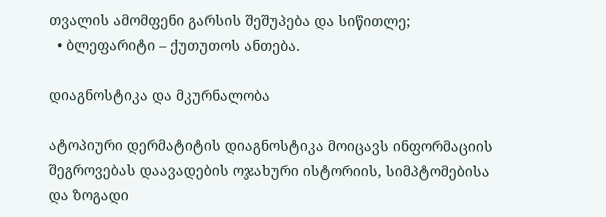თვალის ამომფენი გარსის შეშუპება და სიწითლე;
  • ბლეფარიტი – ქუთუთოს ანთება.

დიაგნოსტიკა და მკურნალობა

ატოპიური დერმატიტის დიაგნოსტიკა მოიცავს ინფორმაციის შეგროვებას დაავადების ოჯახური ისტორიის, სიმპტომებისა და ზოგადი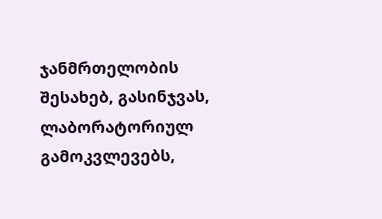ჯანმრთელობის შესახებ, გასინჯვას, ლაბორატორიულ გამოკვლევებს,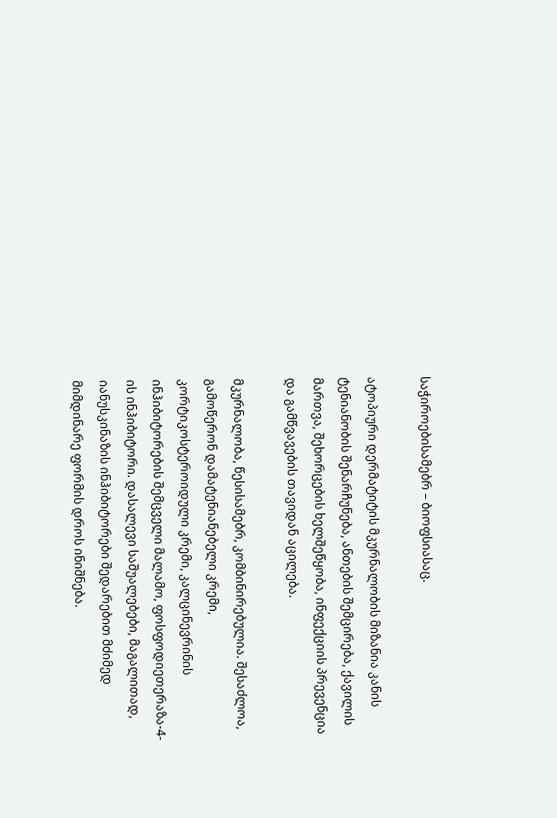საჭიროებისამებრ – ბიოფსიასაც.

ატოპიური დერმატიტის მკურნალობის მიზანია კანის ტენიანობის შენარჩუნება, ანთების შემცირება, ქავილის მართვა, შეხორცების ხელშეწყობა, ინფექციის პრევენცია და გამწვავების თავიდან აცილება.

მკურნალობა, წესისამებრ, კომბინირებულია. შესაძლოა, გამოწერონ დამატენიანებელი კრემი, კორტიკოსტეროიდული კრემი, კალცინევრინის ინჰიბიტორების შემცველი მალამო, ფოსფოდიეთერაზა-4-ის ინჰიბიტორი. დასალევი საშუალებები, მაგალითად, იანუსკინაზის ინჰიბიტორები შედარებით მძიმედ მიმდინარე ფორმის დროს ინიშნება.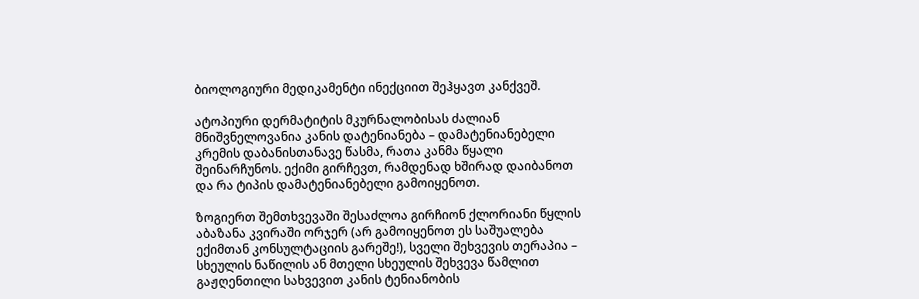ბიოლოგიური მედიკამენტი ინექციით შეჰყავთ კანქვეშ.

ატოპიური დერმატიტის მკურნალობისას ძალიან მნიშვნელოვანია კანის დატენიანება – დამატენიანებელი კრემის დაბანისთანავე წასმა, რათა კანმა წყალი შეინარჩუნოს. ექიმი გირჩევთ, რამდენად ხშირად დაიბანოთ და რა ტიპის დამატენიანებელი გამოიყენოთ.

ზოგიერთ შემთხვევაში შესაძლოა გირჩიონ ქლორიანი წყლის აბაზანა კვირაში ორჯერ (არ გამოიყენოთ ეს საშუალება ექიმთან კონსულტაციის გარეშე!), სველი შეხვევის თერაპია – სხეულის ნაწილის ან მთელი სხეულის შეხვევა წამლით გაჟღენთილი სახვევით კანის ტენიანობის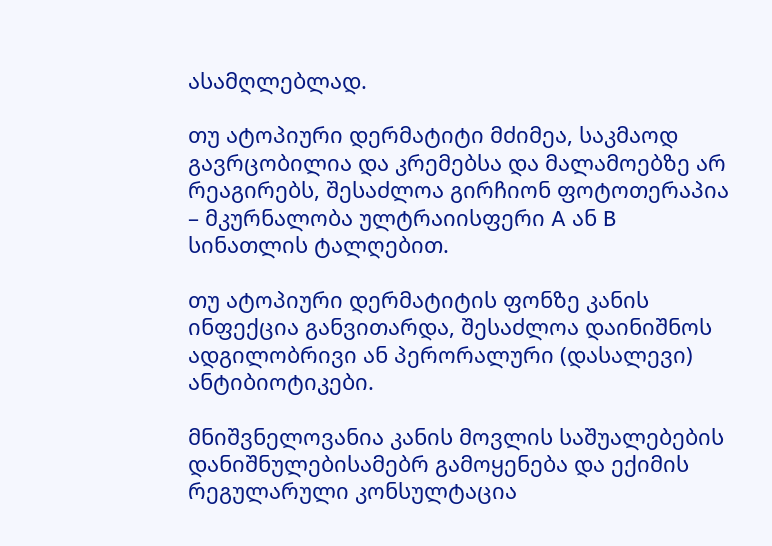ასამღლებლად.

თუ ატოპიური დერმატიტი მძიმეა, საკმაოდ გავრცობილია და კრემებსა და მალამოებზე არ რეაგირებს, შესაძლოა გირჩიონ ფოტოთერაპია – მკურნალობა ულტრაიისფერი A ან B სინათლის ტალღებით.

თუ ატოპიური დერმატიტის ფონზე კანის ინფექცია განვითარდა, შესაძლოა დაინიშნოს ადგილობრივი ან პერორალური (დასალევი) ანტიბიოტიკები.

მნიშვნელოვანია კანის მოვლის საშუალებების დანიშნულებისამებრ გამოყენება და ექიმის რეგულარული კონსულტაცია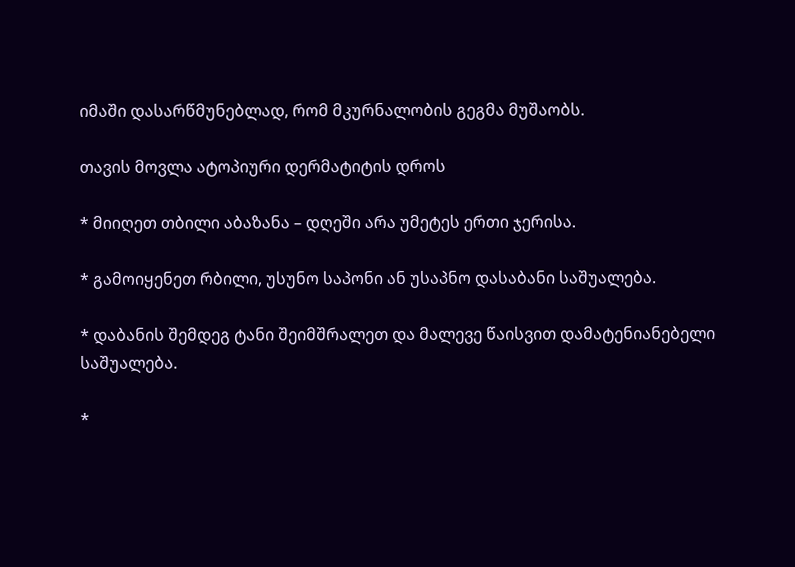იმაში დასარწმუნებლად, რომ მკურნალობის გეგმა მუშაობს.

თავის მოვლა ატოპიური დერმატიტის დროს

* მიიღეთ თბილი აბაზანა – დღეში არა უმეტეს ერთი ჯერისა.

* გამოიყენეთ რბილი, უსუნო საპონი ან უსაპნო დასაბანი საშუალება.

* დაბანის შემდეგ ტანი შეიმშრალეთ და მალევე წაისვით დამატენიანებელი საშუალება.

*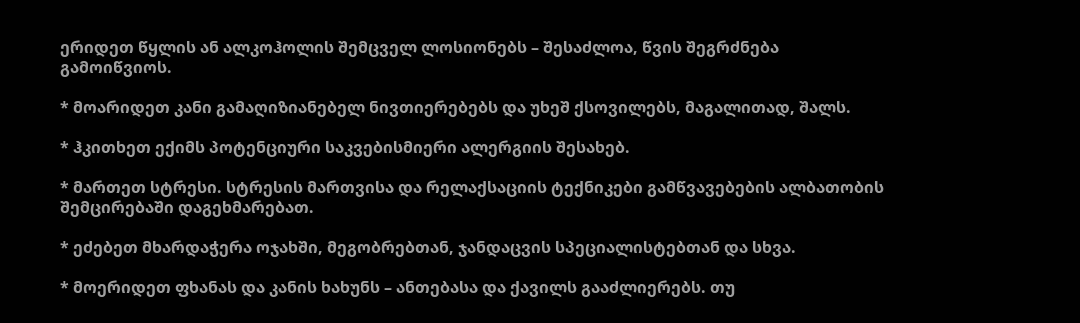ერიდეთ წყლის ან ალკოჰოლის შემცველ ლოსიონებს – შესაძლოა, წვის შეგრძნება გამოიწვიოს.

* მოარიდეთ კანი გამაღიზიანებელ ნივთიერებებს და უხეშ ქსოვილებს, მაგალითად, შალს.

* ჰკითხეთ ექიმს პოტენციური საკვებისმიერი ალერგიის შესახებ.

* მართეთ სტრესი. სტრესის მართვისა და რელაქსაციის ტექნიკები გამწვავებების ალბათობის შემცირებაში დაგეხმარებათ.

* ეძებეთ მხარდაჭერა ოჯახში, მეგობრებთან, ჯანდაცვის სპეციალისტებთან და სხვა.

* მოერიდეთ ფხანას და კანის ხახუნს – ანთებასა და ქავილს გააძლიერებს. თუ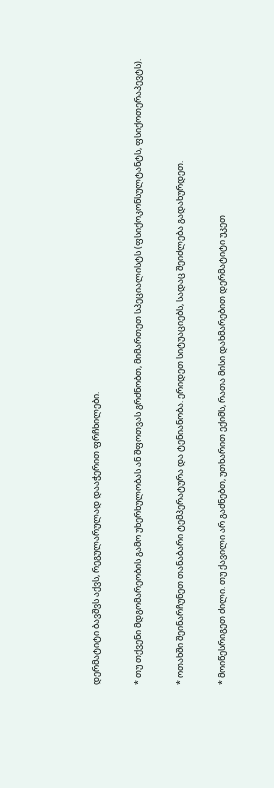დერმატიტი ბავშვს აქვს, რეგულარულად დააჭერით ფრჩხილები.

* თუ თქვენი მდგომარეობის გამო უხერხულობას ან შფოთვას გრძნობთ, მიმართეთ სპეციალისტს (ფსიქოკონსულტანტს, ფსიქოთერაპევტს).

* ოთახში შეინარჩუნეთ თანაბარი ტემპერატურა და ტენიანობა. ერიდეთ სიტუაციებს, სადაც შეიძლება გადახურდეთ.

* მოიწესრიგეთ ძილი. თუ ქავილი არ გაძნებთ, უთხარით ექიმს, რათა მისი დახმარებით დერმატიტი უკეთ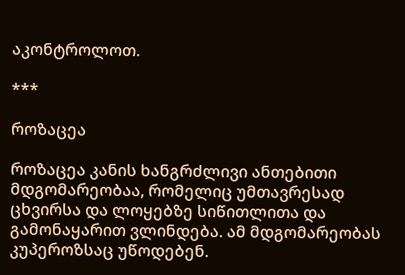აკონტროლოთ.

***

როზაცეა

როზაცეა კანის ხანგრძლივი ანთებითი მდგომარეობაა, რომელიც უმთავრესად ცხვირსა და ლოყებზე სიწითლითა და გამონაყარით ვლინდება. ამ მდგომარეობას კუპეროზსაც უწოდებენ.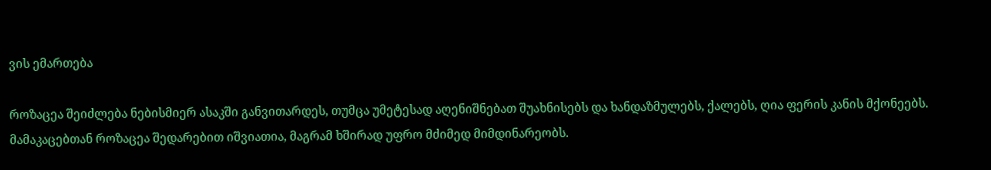ვის ემართება

როზაცეა შეიძლება ნებისმიერ ასაკში განვითარდეს, თუმცა უმეტესად აღენიშნებათ შუახნისებს და ხანდაზმულებს, ქალებს, ღია ფერის კანის მქონეებს. მამაკაცებთან როზაცეა შედარებით იშვიათია, მაგრამ ხშირად უფრო მძიმედ მიმდინარეობს.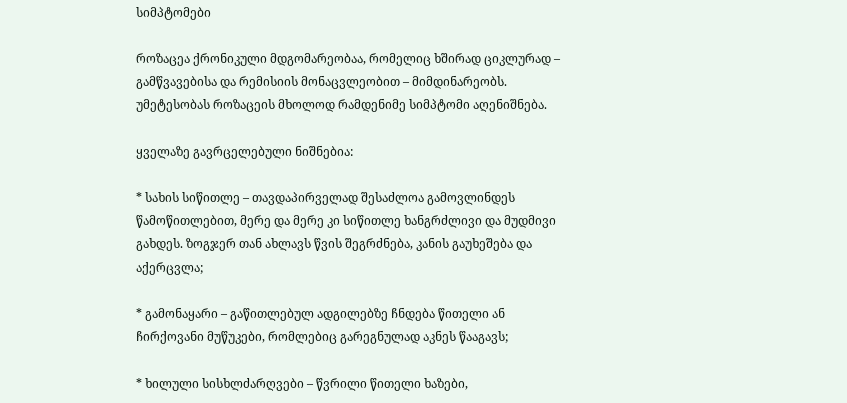სიმპტომები

როზაცეა ქრონიკული მდგომარეობაა, რომელიც ხშირად ციკლურად – გამწვავებისა და რემისიის მონაცვლეობით – მიმდინარეობს. უმეტესობას როზაცეის მხოლოდ რამდენიმე სიმპტომი აღენიშნება.

ყველაზე გავრცელებული ნიშნებია:

* სახის სიწითლე – თავდაპირველად შესაძლოა გამოვლინდეს წამოწითლებით, მერე და მერე კი სიწითლე ხანგრძლივი და მუდმივი გახდეს. ზოგჯერ თან ახლავს წვის შეგრძნება, კანის გაუხეშება და აქერცვლა;

* გამონაყარი – გაწითლებულ ადგილებზე ჩნდება წითელი ან ჩირქოვანი მუწუკები, რომლებიც გარეგნულად აკნეს წააგავს;

* ხილული სისხლძარღვები – წვრილი წითელი ხაზები,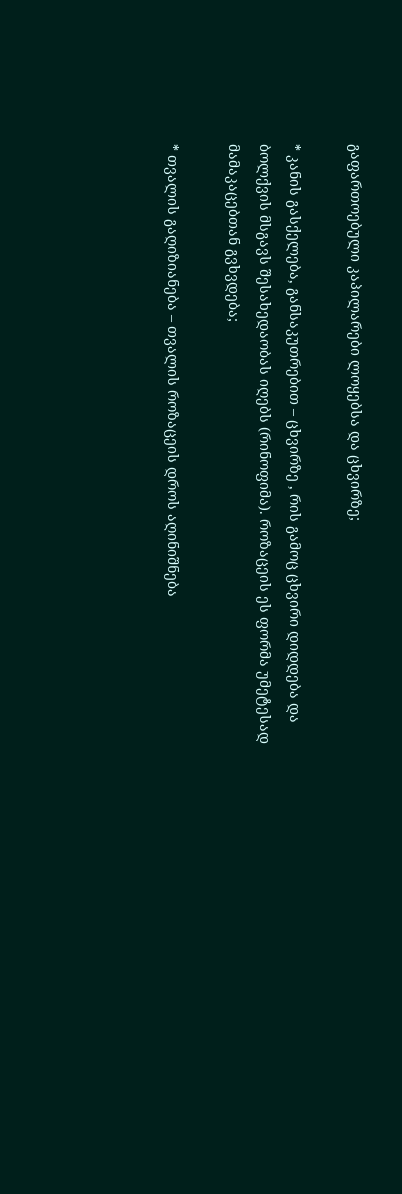გაფართოებული კაპილარები ლოყებსა და ცხვირზე;

* კანის გასქელება, განსაკუთრებით – ცხვირზე , რის გამოც ცხვირი დიდდება და ბოლქვის მსგავს შესახედაობას იღებს (რინოფიმა). როზაცეის ეს ფორმა უმეტესად მამაკაცებთან გვხვდება;

* თვალის გაღიზიანება – თვალის როზაცეის დროს აღინიშნება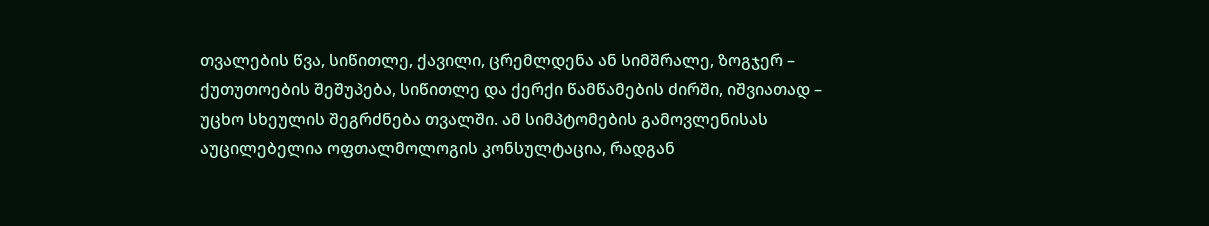თვალების წვა, სიწითლე, ქავილი, ცრემლდენა ან სიმშრალე, ზოგჯერ – ქუთუთოების შეშუპება, სიწითლე და ქერქი წამწამების ძირში, იშვიათად – უცხო სხეულის შეგრძნება თვალში. ამ სიმპტომების გამოვლენისას აუცილებელია ოფთალმოლოგის კონსულტაცია, რადგან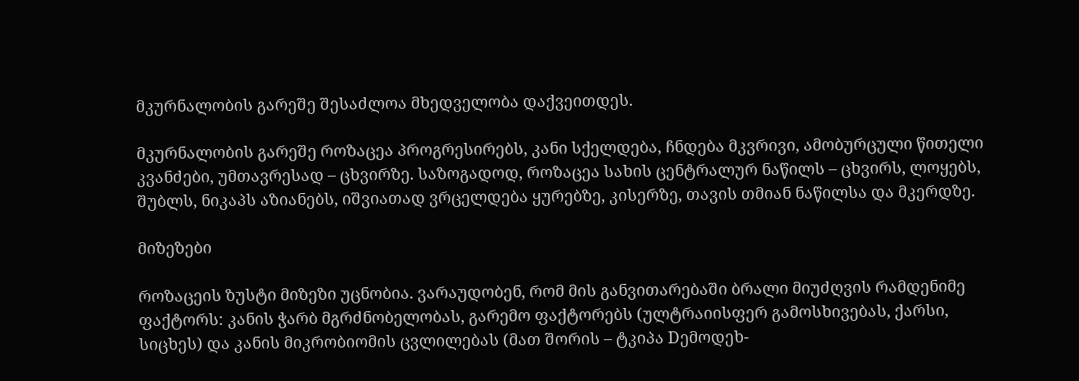მკურნალობის გარეშე შესაძლოა მხედველობა დაქვეითდეს.

მკურნალობის გარეშე როზაცეა პროგრესირებს, კანი სქელდება, ჩნდება მკვრივი, ამობურცული წითელი კვანძები, უმთავრესად – ცხვირზე. საზოგადოდ, როზაცეა სახის ცენტრალურ ნაწილს – ცხვირს, ლოყებს, შუბლს, ნიკაპს აზიანებს, იშვიათად ვრცელდება ყურებზე, კისერზე, თავის თმიან ნაწილსა და მკერდზე.

მიზეზები

როზაცეის ზუსტი მიზეზი უცნობია. ვარაუდობენ, რომ მის განვითარებაში ბრალი მიუძღვის რამდენიმე ფაქტორს: კანის ჭარბ მგრძნობელობას, გარემო ფაქტორებს (ულტრაიისფერ გამოსხივებას, ქარსი, სიცხეს) და კანის მიკრობიომის ცვლილებას (მათ შორის – ტკიპა Dემოდეხ-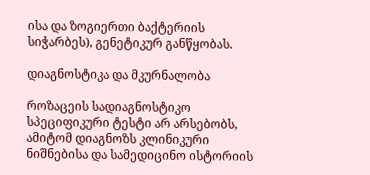ისა და ზოგიერთი ბაქტერიის სიჭარბეს), გენეტიკურ განწყობას.

დიაგნოსტიკა და მკურნალობა

როზაცეის სადიაგნოსტიკო სპეციფიკური ტესტი არ არსებობს, ამიტომ დიაგნოზს კლინიკური ნიშნებისა და სამედიცინო ისტორიის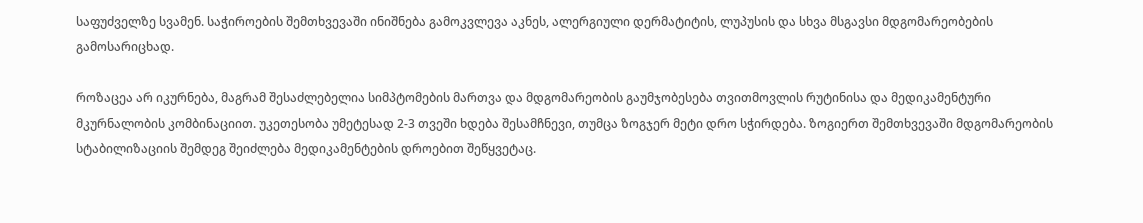საფუძველზე სვამენ. საჭიროების შემთხვევაში ინიშნება გამოკვლევა აკნეს, ალერგიული დერმატიტის, ლუპუსის და სხვა მსგავსი მდგომარეობების გამოსარიცხად.

როზაცეა არ იკურნება, მაგრამ შესაძლებელია სიმპტომების მართვა და მდგომარეობის გაუმჯობესება თვითმოვლის რუტინისა და მედიკამენტური მკურნალობის კომბინაციით. უკეთესობა უმეტესად 2-3 თვეში ხდება შესამჩნევი, თუმცა ზოგჯერ მეტი დრო სჭირდება. ზოგიერთ შემთხვევაში მდგომარეობის სტაბილიზაციის შემდეგ შეიძლება მედიკამენტების დროებით შეწყვეტაც.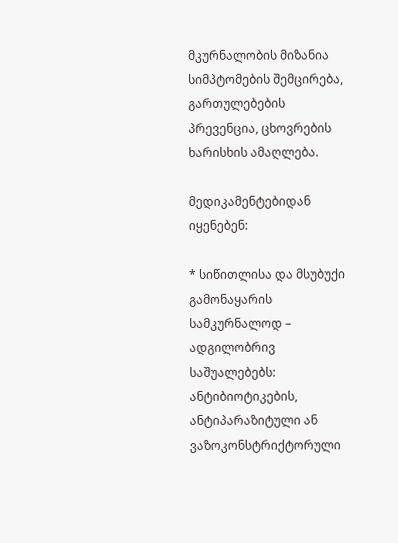მკურნალობის მიზანია სიმპტომების შემცირება, გართულებების პრევენცია, ცხოვრების ხარისხის ამაღლება.

მედიკამენტებიდან იყენებენ:

* სიწითლისა და მსუბუქი გამონაყარის სამკურნალოდ – ადგილობრივ საშუალებებს: ანტიბიოტიკების, ანტიპარაზიტული ან ვაზოკონსტრიქტორული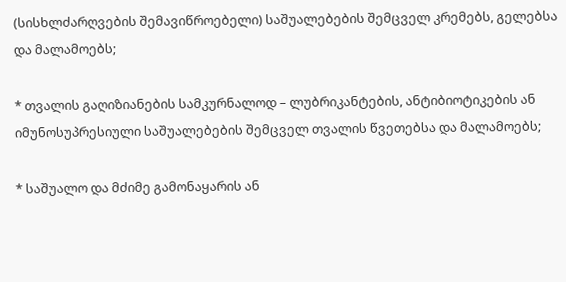(სისხლძარღვების შემავიწროებელი) საშუალებების შემცველ კრემებს, გელებსა და მალამოებს;

* თვალის გაღიზიანების სამკურნალოდ – ლუბრიკანტების, ანტიბიოტიკების ან იმუნოსუპრესიული საშუალებების შემცველ თვალის წვეთებსა და მალამოებს;

* საშუალო და მძიმე გამონაყარის ან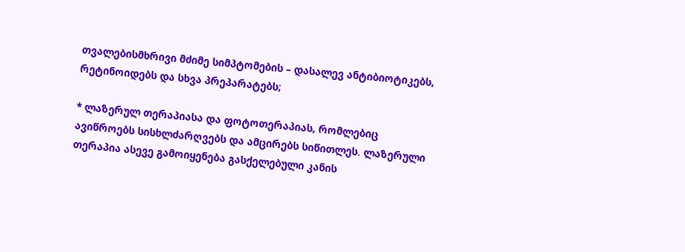თვალებისმხრივი მძიმე სიმპტომების – დასალევ ანტიბიოტიკებს, რეტინოიდებს და სხვა პრეპარატებს;

* ლაზერულ თერაპიასა და ფოტოთერაპიას, რომლებიც ავიწროებს სისხლძარღვებს და ამცირებს სიწითლეს. ლაზერული თერაპია ასევე გამოიყენება გასქელებული კანის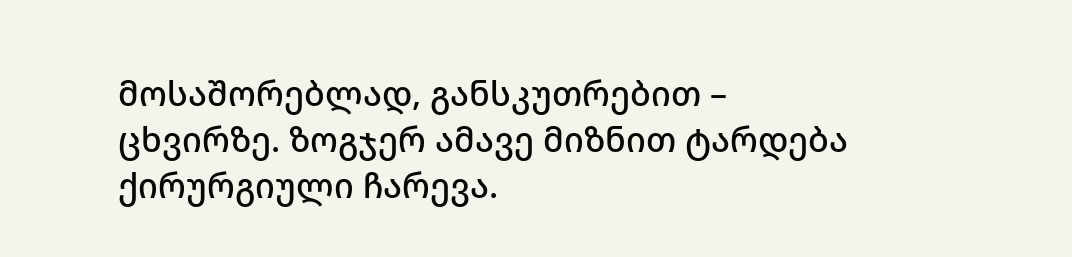მოსაშორებლად, განსკუთრებით – ცხვირზე. ზოგჯერ ამავე მიზნით ტარდება ქირურგიული ჩარევა.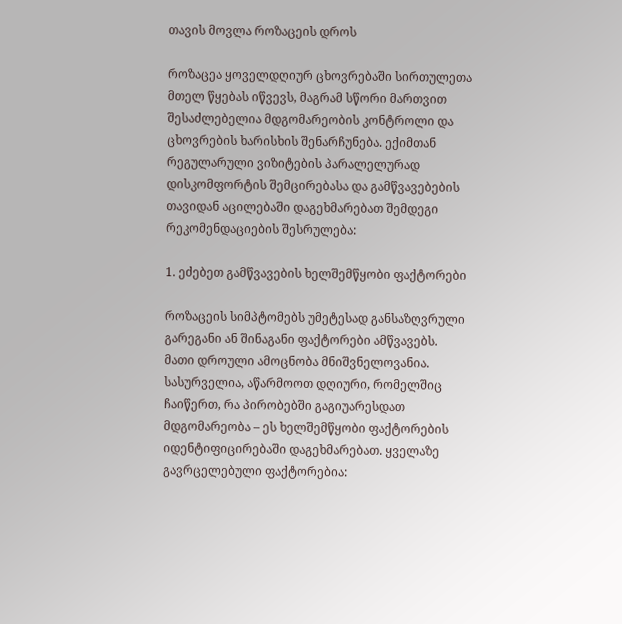თავის მოვლა როზაცეის დროს

როზაცეა ყოველდღიურ ცხოვრებაში სირთულეთა მთელ წყებას იწვევს, მაგრამ სწორი მართვით შესაძლებელია მდგომარეობის კონტროლი და ცხოვრების ხარისხის შენარჩუნება. ექიმთან რეგულარული ვიზიტების პარალელურად დისკომფორტის შემცირებასა და გამწვავებების თავიდან აცილებაში დაგეხმარებათ შემდეგი რეკომენდაციების შესრულება:

1. ეძებეთ გამწვავების ხელშემწყობი ფაქტორები

როზაცეის სიმპტომებს უმეტესად განსაზღვრული გარეგანი ან შინაგანი ფაქტორები ამწვავებს. მათი დროული ამოცნობა მნიშვნელოვანია. სასურველია, აწარმოოთ დღიური, რომელშიც ჩაიწერთ, რა პირობებში გაგიუარესდათ მდგომარეობა – ეს ხელშემწყობი ფაქტორების იდენტიფიცირებაში დაგეხმარებათ. ყველაზე გავრცელებული ფაქტორებია: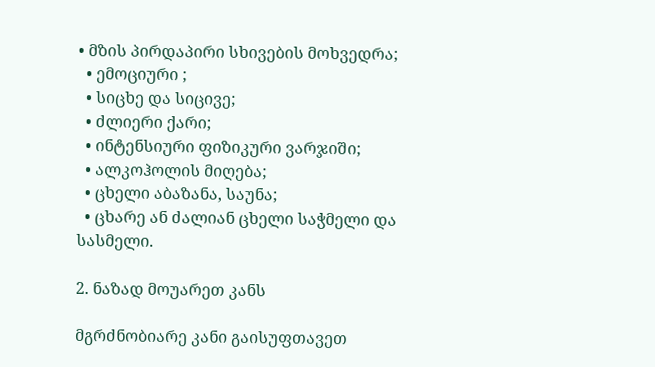• მზის პირდაპირი სხივების მოხვედრა;
  • ემოციური ;
  • სიცხე და სიცივე;
  • ძლიერი ქარი;
  • ინტენსიური ფიზიკური ვარჯიში;
  • ალკოჰოლის მიღება;
  • ცხელი აბაზანა, საუნა;
  • ცხარე ან ძალიან ცხელი საჭმელი და სასმელი.

2. ნაზად მოუარეთ კანს

მგრძნობიარე კანი გაისუფთავეთ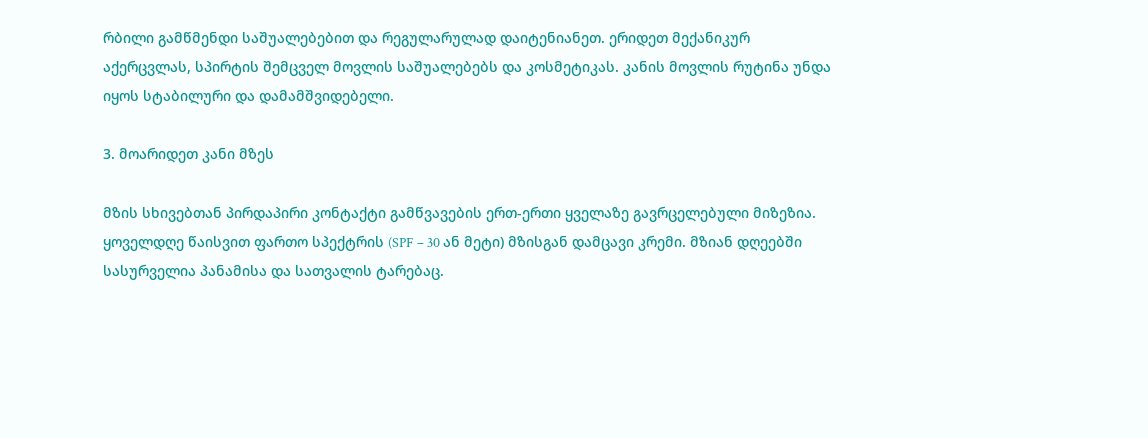რბილი გამწმენდი საშუალებებით და რეგულარულად დაიტენიანეთ. ერიდეთ მექანიკურ აქერცვლას, სპირტის შემცველ მოვლის საშუალებებს და კოსმეტიკას. კანის მოვლის რუტინა უნდა იყოს სტაბილური და დამამშვიდებელი.

3. მოარიდეთ კანი მზეს

მზის სხივებთან პირდაპირი კონტაქტი გამწვავების ერთ-ერთი ყველაზე გავრცელებული მიზეზია. ყოველდღე წაისვით ფართო სპექტრის (SPF – 30 ან მეტი) მზისგან დამცავი კრემი. მზიან დღეებში სასურველია პანამისა და სათვალის ტარებაც.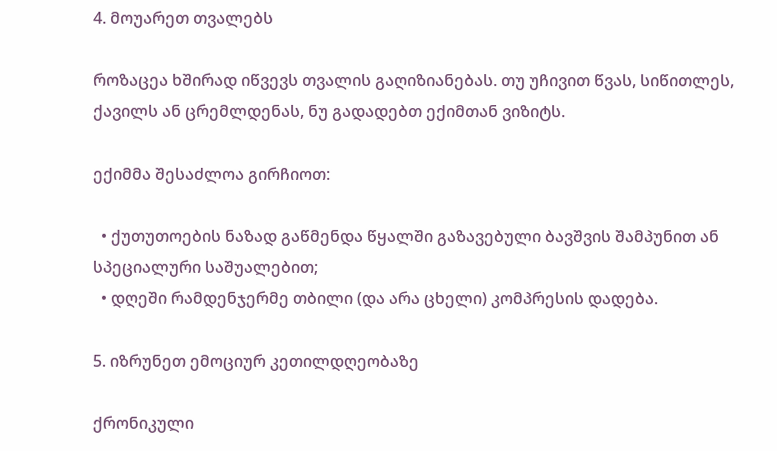4. მოუარეთ თვალებს

როზაცეა ხშირად იწვევს თვალის გაღიზიანებას. თუ უჩივით წვას, სიწითლეს, ქავილს ან ცრემლდენას, ნუ გადადებთ ექიმთან ვიზიტს.

ექიმმა შესაძლოა გირჩიოთ:

  • ქუთუთოების ნაზად გაწმენდა წყალში გაზავებული ბავშვის შამპუნით ან სპეციალური საშუალებით;
  • დღეში რამდენჯერმე თბილი (და არა ცხელი) კომპრესის დადება.

5. იზრუნეთ ემოციურ კეთილდღეობაზე

ქრონიკული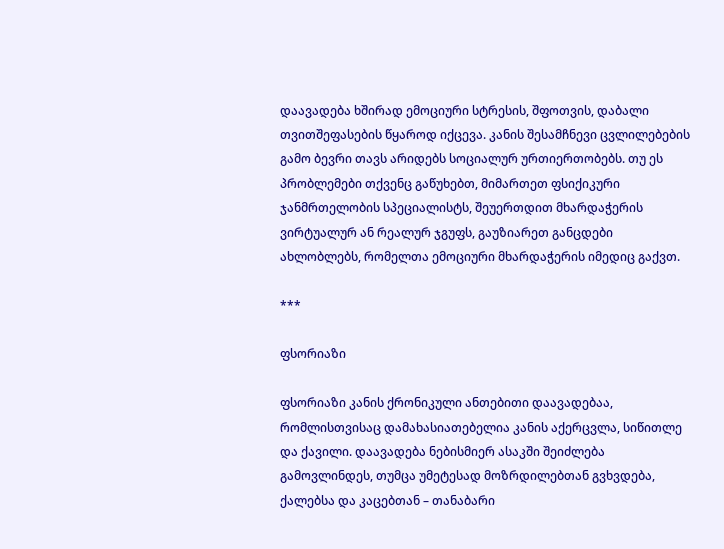დაავადება ხშირად ემოციური სტრესის, შფოთვის, დაბალი თვითშეფასების წყაროდ იქცევა. კანის შესამჩნევი ცვლილებების გამო ბევრი თავს არიდებს სოციალურ ურთიერთობებს. თუ ეს პრობლემები თქვენც გაწუხებთ, მიმართეთ ფსიქიკური ჯანმრთელობის სპეციალისტს, შეუერთდით მხარდაჭერის ვირტუალურ ან რეალურ ჯგუფს, გაუზიარეთ განცდები ახლობლებს, რომელთა ემოციური მხარდაჭერის იმედიც გაქვთ.

***

ფსორიაზი

ფსორიაზი კანის ქრონიკული ანთებითი დაავადებაა, რომლისთვისაც დამახასიათებელია კანის აქერცვლა, სიწითლე და ქავილი. დაავადება ნებისმიერ ასაკში შეიძლება გამოვლინდეს, თუმცა უმეტესად მოზრდილებთან გვხვდება, ქალებსა და კაცებთან – თანაბარი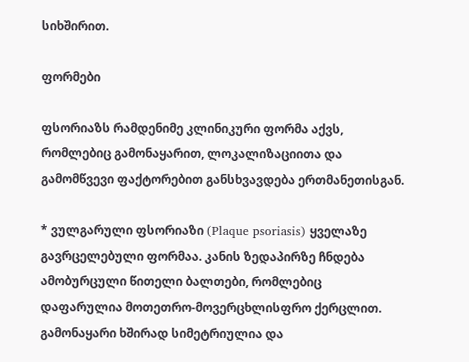სიხშირით.

ფორმები

ფსორიაზს რამდენიმე კლინიკური ფორმა აქვს, რომლებიც გამონაყარით, ლოკალიზაციითა და გამომწვევი ფაქტორებით განსხვავდება ერთმანეთისგან.

* ვულგარული ფსორიაზი (Plaque psoriasis) ყველაზე გავრცელებული ფორმაა. კანის ზედაპირზე ჩნდება ამობურცული წითელი ბალთები, რომლებიც დაფარულია მოთეთრო-მოვერცხლისფრო ქერცლით. გამონაყარი ხშირად სიმეტრიულია და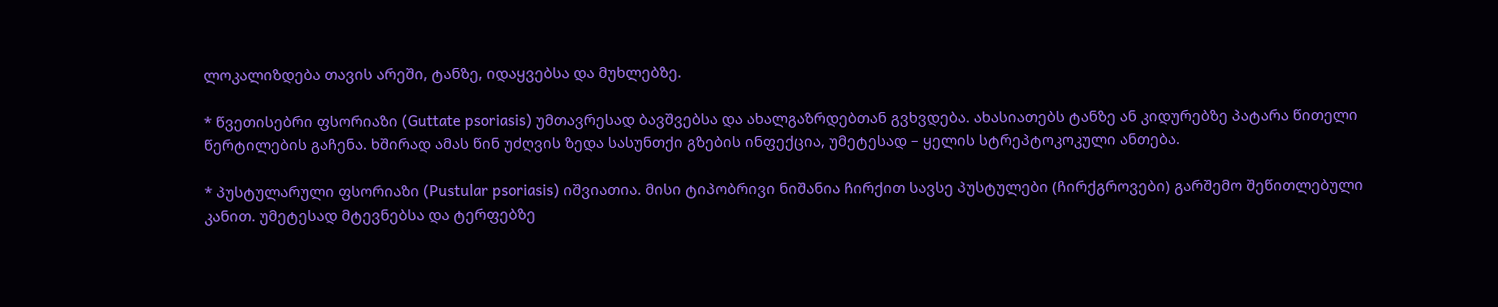ლოკალიზდება თავის არეში, ტანზე, იდაყვებსა და მუხლებზე.

* წვეთისებრი ფსორიაზი (Guttate psoriasis) უმთავრესად ბავშვებსა და ახალგაზრდებთან გვხვდება. ახასიათებს ტანზე ან კიდურებზე პატარა წითელი წერტილების გაჩენა. ხშირად ამას წინ უძღვის ზედა სასუნთქი გზების ინფექცია, უმეტესად – ყელის სტრეპტოკოკული ანთება.

* პუსტულარული ფსორიაზი (Pustular psoriasis) იშვიათია. მისი ტიპობრივი ნიშანია ჩირქით სავსე პუსტულები (ჩირქგროვები) გარშემო შეწითლებული კანით. უმეტესად მტევნებსა და ტერფებზე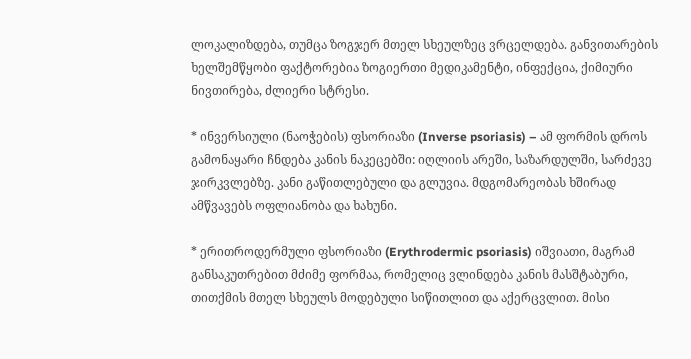ლოკალიზდება, თუმცა ზოგჯერ მთელ სხეულზეც ვრცელდება. განვითარების ხელშემწყობი ფაქტორებია ზოგიერთი მედიკამენტი, ინფექცია, ქიმიური ნივთირება, ძლიერი სტრესი.

* ინვერსიული (ნაოჭების) ფსორიაზი (Inverse psoriasis) – ამ ფორმის დროს გამონაყარი ჩნდება კანის ნაკეცებში: იღლიის არეში, საზარდულში, სარძევე ჯირკვლებზე. კანი გაწითლებული და გლუვია. მდგომარეობას ხშირად ამწვავებს ოფლიანობა და ხახუნი.

* ერითროდერმული ფსორიაზი (Erythrodermic psoriasis) იშვიათი, მაგრამ განსაკუთრებით მძიმე ფორმაა, რომელიც ვლინდება კანის მასშტაბური, თითქმის მთელ სხეულს მოდებული სიწითლით და აქერცვლით. მისი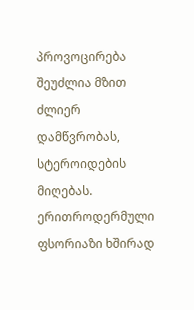პროვოცირება შეუძლია მზით ძლიერ დამწვრობას, სტეროიდების მიღებას. ერითროდერმული ფსორიაზი ხშირად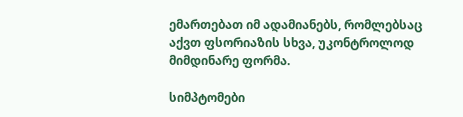ემართებათ იმ ადამიანებს, რომლებსაც აქვთ ფსორიაზის სხვა, უკონტროლოდ მიმდინარე ფორმა.

სიმპტომები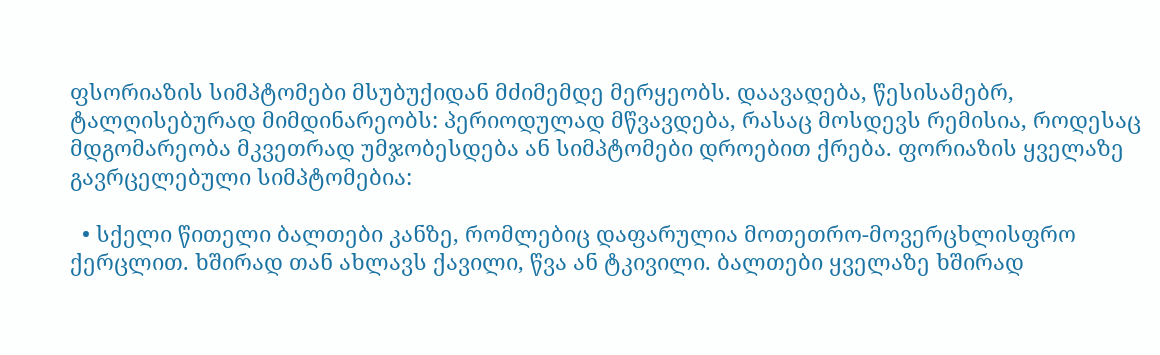ფსორიაზის სიმპტომები მსუბუქიდან მძიმემდე მერყეობს. დაავადება, წესისამებრ, ტალღისებურად მიმდინარეობს: პერიოდულად მწვავდება, რასაც მოსდევს რემისია, როდესაც მდგომარეობა მკვეთრად უმჯობესდება ან სიმპტომები დროებით ქრება. ფორიაზის ყველაზე გავრცელებული სიმპტომებია:

  • სქელი წითელი ბალთები კანზე, რომლებიც დაფარულია მოთეთრო-მოვერცხლისფრო ქერცლით. ხშირად თან ახლავს ქავილი, წვა ან ტკივილი. ბალთები ყველაზე ხშირად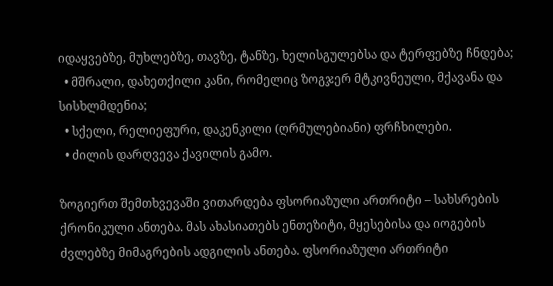იდაყვებზე, მუხლებზე, თავზე, ტანზე, ხელისგულებსა და ტერფებზე ჩნდება;
  • მშრალი, დახეთქილი კანი, რომელიც ზოგჯერ მტკივნეული, მქავანა და სისხლმდენია;
  • სქელი, რელიეფური, დაკენკილი (ღრმულებიანი) ფრჩხილები.
  • ძილის დარღვევა ქავილის გამო.

ზოგიერთ შემთხვევაში ვითარდება ფსორიაზული ართრიტი – სახსრების ქრონიკული ანთება. მას ახასიათებს ენთეზიტი, მყესებისა და იოგების ძვლებზე მიმაგრების ადგილის ანთება. ფსორიაზული ართრიტი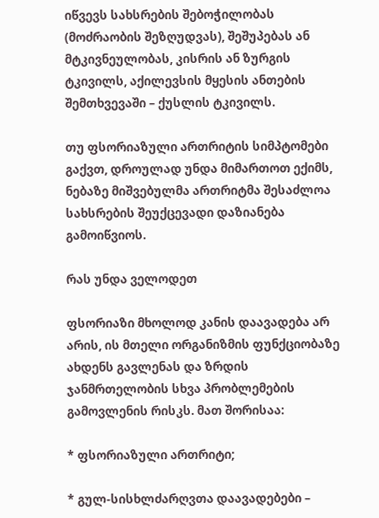იწვევს სახსრების შებოჭილობას (მოძრაობის შეზღუდვას), შეშუპებას ან მტკივნეულობას, კისრის ან ზურგის ტკივილს, აქილევსის მყესის ანთების შემთხვევაში – ქუსლის ტკივილს.

თუ ფსორიაზული ართრიტის სიმპტომები გაქვთ, დროულად უნდა მიმართოთ ექიმს, ნებაზე მიშვებულმა ართრიტმა შესაძლოა სახსრების შეუქცევადი დაზიანება გამოიწვიოს.

რას უნდა ველოდეთ

ფსორიაზი მხოლოდ კანის დაავადება არ არის, ის მთელი ორგანიზმის ფუნქციობაზე ახდენს გავლენას და ზრდის ჯანმრთელობის სხვა პრობლემების გამოვლენის რისკს. მათ შორისაა:

* ფსორიაზული ართრიტი;

* გულ-სისხლძარღვთა დაავადებები –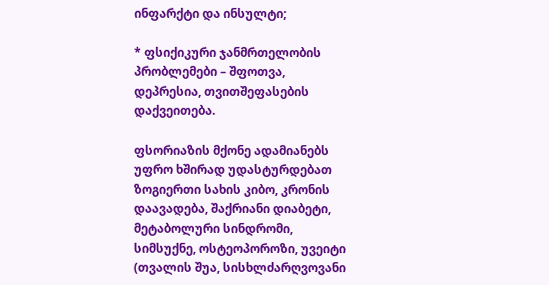ინფარქტი და ინსულტი;

* ფსიქიკური ჯანმრთელობის პრობლემები – შფოთვა, დეპრესია, თვითშეფასების დაქვეითება.

ფსორიაზის მქონე ადამიანებს უფრო ხშირად უდასტურდებათ ზოგიერთი სახის კიბო, კრონის დაავადება, შაქრიანი დიაბეტი, მეტაბოლური სინდრომი, სიმსუქნე, ოსტეოპოროზი, უვეიტი (თვალის შუა, სისხლძარღვოვანი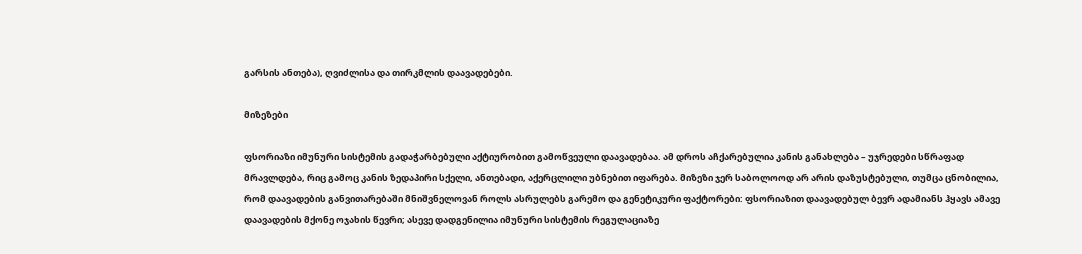გარსის ანთება), ღვიძლისა და თირკმლის დაავადებები.

მიზეზები

ფსორიაზი იმუნური სისტემის გადაჭარბებული აქტიურობით გამოწვეული დაავადებაა. ამ დროს აჩქარებულია კანის განახლება – უჯრედები სწრაფად მრავლდება, რიც გამოც კანის ზედაპირი სქელი, ანთებადი, აქერცლილი უბნებით იფარება. მიზეზი ჯერ საბოლოოდ არ არის დაზუსტებული, თუმცა ცნობილია, რომ დაავადების განვითარებაში მნიშვნელოვან როლს ასრულებს გარემო და გენეტიკური ფაქტორები: ფსორიაზით დაავადებულ ბევრ ადამიანს ჰყავს ამავე დაავადების მქონე ოჯახის წევრი; ასევე დადგენილია იმუნური სისტემის რეგულაციაზე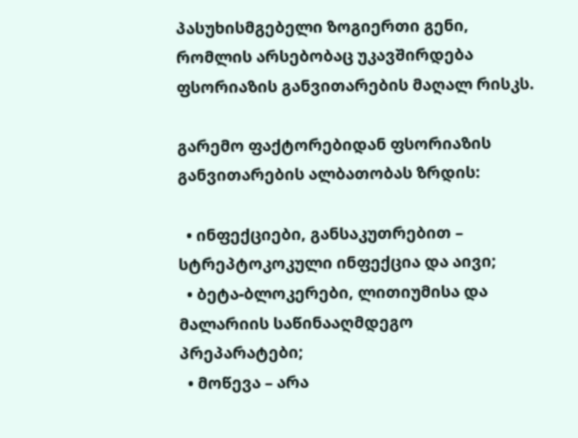პასუხისმგებელი ზოგიერთი გენი, რომლის არსებობაც უკავშირდება ფსორიაზის განვითარების მაღალ რისკს.

გარემო ფაქტორებიდან ფსორიაზის განვითარების ალბათობას ზრდის:

  • ინფექციები, განსაკუთრებით – სტრეპტოკოკული ინფექცია და აივი;
  • ბეტა-ბლოკერები, ლითიუმისა და მალარიის საწინააღმდეგო პრეპარატები;
  • მოწევა – არა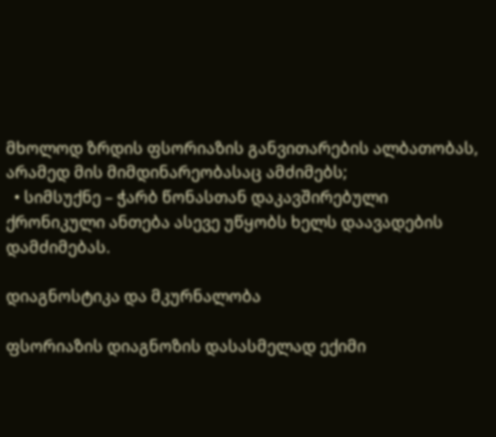მხოლოდ ზრდის ფსორიაზის განვითარების ალბათობას, არამედ მის მიმდინარეობასაც ამძიმებს;
  • სიმსუქნე – ჭარბ წონასთან დაკავშირებული ქრონიკული ანთება ასევე უწყობს ხელს დაავადების დამძიმებას.

დიაგნოსტიკა და მკურნალობა

ფსორიაზის დიაგნოზის დასასმელად ექიმი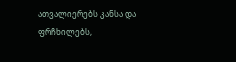ათვალიერებს კანსა და ფრჩხილებს,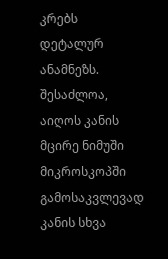კრებს დეტალურ ანამნეზს. შესაძლოა, აიღოს კანის მცირე ნიმუში მიკროსკოპში გამოსაკვლევად კანის სხვა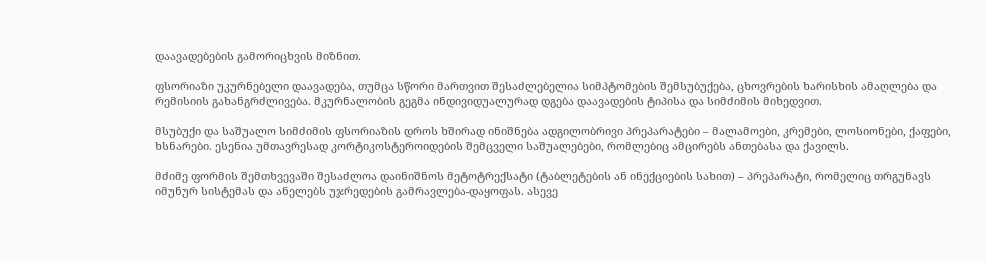დაავადებების გამორიცხვის მიზნით.

ფსორიაზი უკურნებელი დაავადება, თუმცა სწორი მართვით შესაძლებელია სიმპტომების შემსუბუქება, ცხოვრების ხარისხის ამაღლება და რემისიის გახანგრძლივება. მკურნალობის გეგმა ინდივიდუალურად დგება დაავადების ტიპისა და სიმძიმის მიხედვით.

მსუბუქი და საშუალო სიმძიმის ფსორიაზის დროს ხშირად ინიშნება ადგილობრივი პრეპარატები – მალამოები, კრემები, ლოსიონები, ქაფები, ხსნარები. ესენია უმთავრესად კორტიკოსტეროიდების შემცველი საშუალებები, რომლებიც ამცირებს ანთებასა და ქავილს.

მძიმე ფორმის შემთხვევაში შესაძლოა დაინიშნოს მეტოტრექსატი (ტაბლეტების ან ინექციების სახით) – პრეპარატი, რომელიც თრგუნავს იმუნურ სისტემას და ანელებს უჯრედების გამრავლება-დაყოფას. ასევე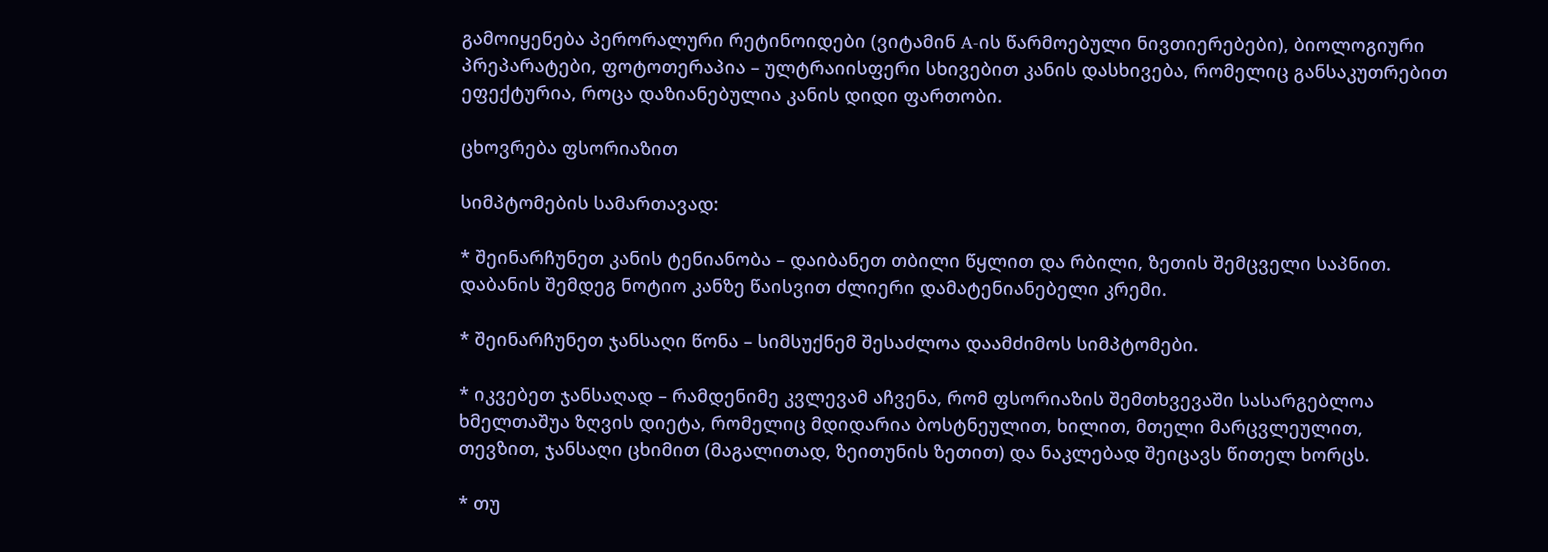გამოიყენება პერორალური რეტინოიდები (ვიტამინ A-ის წარმოებული ნივთიერებები), ბიოლოგიური პრეპარატები, ფოტოთერაპია – ულტრაიისფერი სხივებით კანის დასხივება, რომელიც განსაკუთრებით ეფექტურია, როცა დაზიანებულია კანის დიდი ფართობი.

ცხოვრება ფსორიაზით

სიმპტომების სამართავად:

* შეინარჩუნეთ კანის ტენიანობა – დაიბანეთ თბილი წყლით და რბილი, ზეთის შემცველი საპნით. დაბანის შემდეგ ნოტიო კანზე წაისვით ძლიერი დამატენიანებელი კრემი.

* შეინარჩუნეთ ჯანსაღი წონა – სიმსუქნემ შესაძლოა დაამძიმოს სიმპტომები.

* იკვებეთ ჯანსაღად – რამდენიმე კვლევამ აჩვენა, რომ ფსორიაზის შემთხვევაში სასარგებლოა ხმელთაშუა ზღვის დიეტა, რომელიც მდიდარია ბოსტნეულით, ხილით, მთელი მარცვლეულით, თევზით, ჯანსაღი ცხიმით (მაგალითად, ზეითუნის ზეთით) და ნაკლებად შეიცავს წითელ ხორცს.

* თუ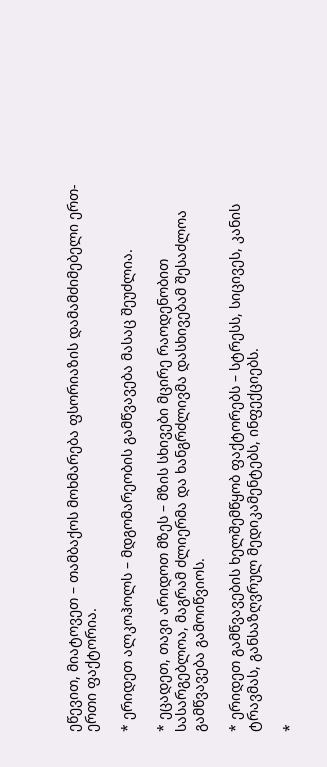ეწევით, მიატოვეთ – თამბაქოს მოხმარება ფსორიაზის დამამძიმებელი ერთ-ერთი ფაქტორია.

* ერიდეთ ალკოჰოლს – მდგომარეობის გამწვავება მასაც შეუძლია.

* ეცადეთ, თავი არიდოთ მზეს – მზის სხივები მცირე რაოდენობით სასარგებლოა, მაგრამ ძლიერმა და ხანგრძლივმა დასხივებამ შესაძლოა გამწვავება გამოიწვიოს.

* ერიდეთ გამწვავების ხელშემწყობ ფაქტორებს – სტრესს, სიცივეს, კანის ტრავმას, განსაზღვრულ მედიკამენტებს, ინფექციებს.

*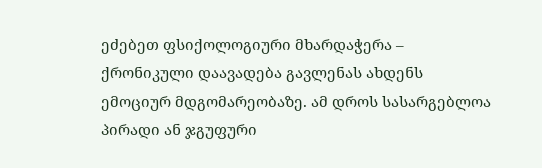ეძებეთ ფსიქოლოგიური მხარდაჭერა – ქრონიკული დაავადება გავლენას ახდენს ემოციურ მდგომარეობაზე. ამ დროს სასარგებლოა პირადი ან ჯგუფური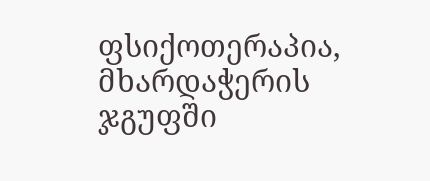ფსიქოთერაპია, მხარდაჭერის ჯგუფში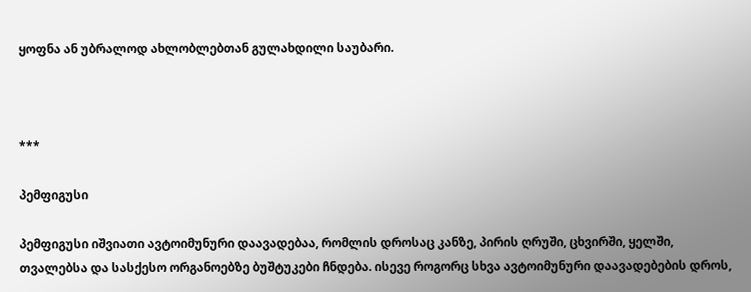ყოფნა ან უბრალოდ ახლობლებთან გულახდილი საუბარი.



***

პემფიგუსი

პემფიგუსი იშვიათი ავტოიმუნური დაავადებაა, რომლის დროსაც კანზე, პირის ღრუში, ცხვირში, ყელში, თვალებსა და სასქესო ორგანოებზე ბუშტუკები ჩნდება. ისევე როგორც სხვა ავტოიმუნური დაავადებების დროს,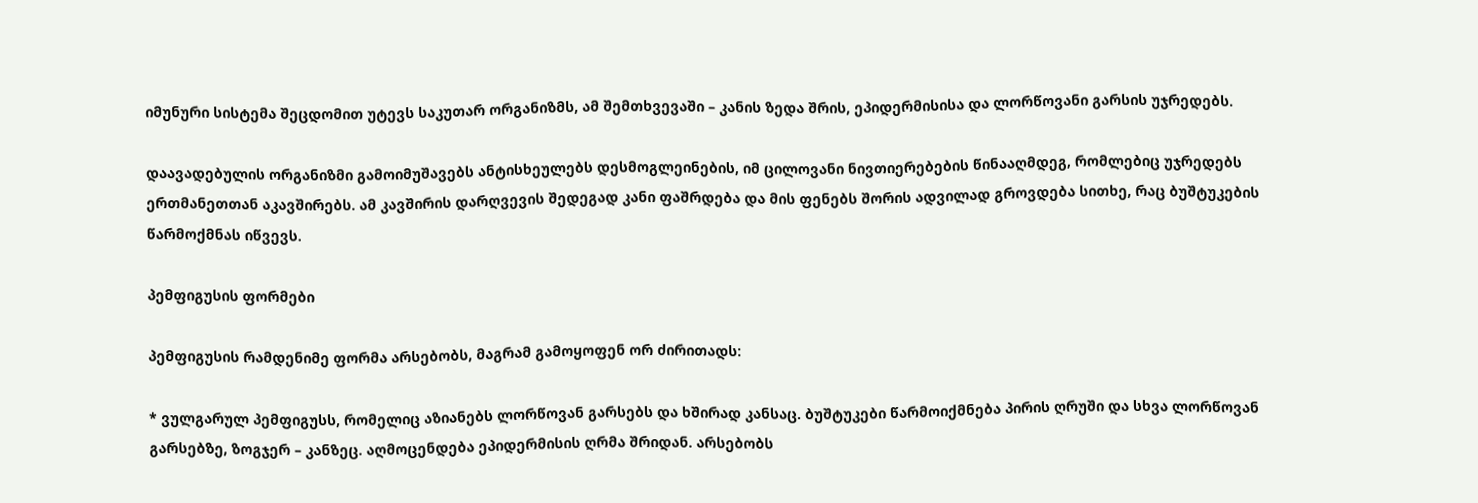იმუნური სისტემა შეცდომით უტევს საკუთარ ორგანიზმს, ამ შემთხვევაში – კანის ზედა შრის, ეპიდერმისისა და ლორწოვანი გარსის უჯრედებს.

დაავადებულის ორგანიზმი გამოიმუშავებს ანტისხეულებს დესმოგლეინების, იმ ცილოვანი ნივთიერებების წინააღმდეგ, რომლებიც უჯრედებს ერთმანეთთან აკავშირებს. ამ კავშირის დარღვევის შედეგად კანი ფაშრდება და მის ფენებს შორის ადვილად გროვდება სითხე, რაც ბუშტუკების წარმოქმნას იწვევს.

პემფიგუსის ფორმები

პემფიგუსის რამდენიმე ფორმა არსებობს, მაგრამ გამოყოფენ ორ ძირითადს:

* ვულგარულ პემფიგუსს, რომელიც აზიანებს ლორწოვან გარსებს და ხშირად კანსაც. ბუშტუკები წარმოიქმნება პირის ღრუში და სხვა ლორწოვან გარსებზე, ზოგჯერ – კანზეც. აღმოცენდება ეპიდერმისის ღრმა შრიდან. არსებობს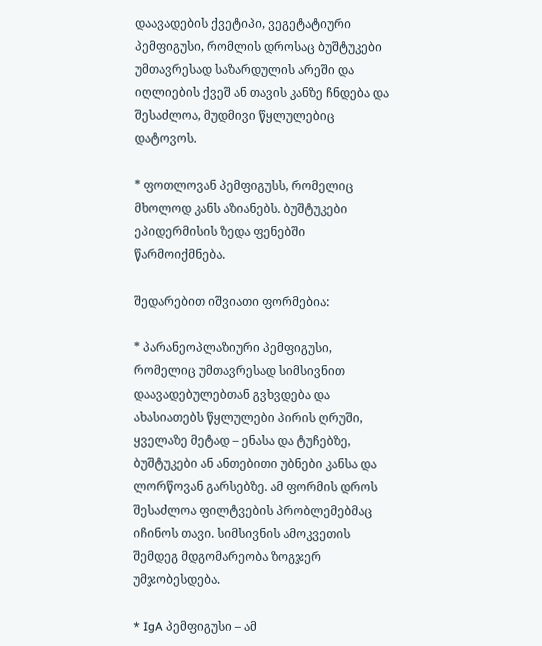დაავადების ქვეტიპი, ვეგეტატიური პემფიგუსი, რომლის დროსაც ბუშტუკები უმთავრესად საზარდულის არეში და იღლიების ქვეშ ან თავის კანზე ჩნდება და შესაძლოა, მუდმივი წყლულებიც დატოვოს.

* ფოთლოვან პემფიგუსს, რომელიც მხოლოდ კანს აზიანებს. ბუშტუკები ეპიდერმისის ზედა ფენებში წარმოიქმნება.

შედარებით იშვიათი ფორმებია:

* პარანეოპლაზიური პემფიგუსი, რომელიც უმთავრესად სიმსივნით დაავადებულებთან გვხვდება და ახასიათებს წყლულები პირის ღრუში, ყველაზე მეტად – ენასა და ტუჩებზე, ბუშტუკები ან ანთებითი უბნები კანსა და ლორწოვან გარსებზე. ამ ფორმის დროს შესაძლოა ფილტვების პრობლემებმაც იჩინოს თავი. სიმსივნის ამოკვეთის შემდეგ მდგომარეობა ზოგჯერ უმჯობესდება.

* IgA პემფიგუსი – ამ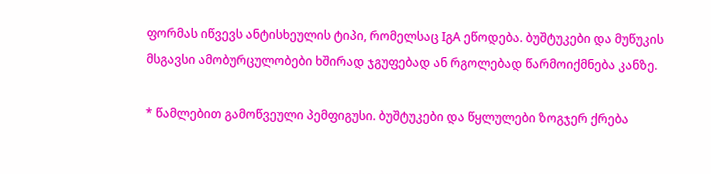ფორმას იწვევს ანტისხეულის ტიპი, რომელსაც IგA ეწოდება. ბუშტუკები და მუწუკის მსგავსი ამობურცულობები ხშირად ჯგუფებად ან რგოლებად წარმოიქმნება კანზე.

* წამლებით გამოწვეული პემფიგუსი. ბუშტუკები და წყლულები ზოგჯერ ქრება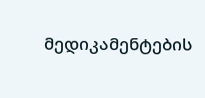მედიკამენტების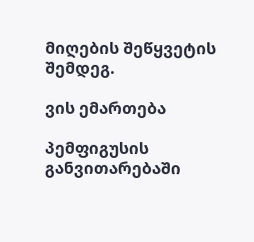მიღების შეწყვეტის შემდეგ.

ვის ემართება

პემფიგუსის განვითარებაში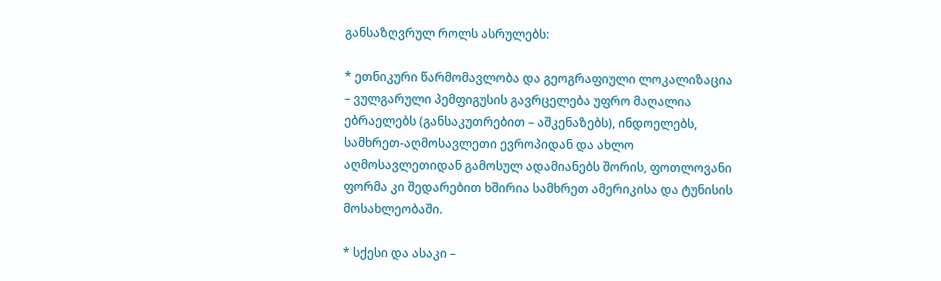განსაზღვრულ როლს ასრულებს:

* ეთნიკური წარმომავლობა და გეოგრაფიული ლოკალიზაცია – ვულგარული პემფიგუსის გავრცელება უფრო მაღალია ებრაელებს (განსაკუთრებით – აშკენაზებს), ინდოელებს, სამხრეთ-აღმოსავლეთი ევროპიდან და ახლო აღმოსავლეთიდან გამოსულ ადამიანებს შორის, ფოთლოვანი ფორმა კი შედარებით ხშირია სამხრეთ ამერიკისა და ტუნისის მოსახლეობაში.

* სქესი და ასაკი –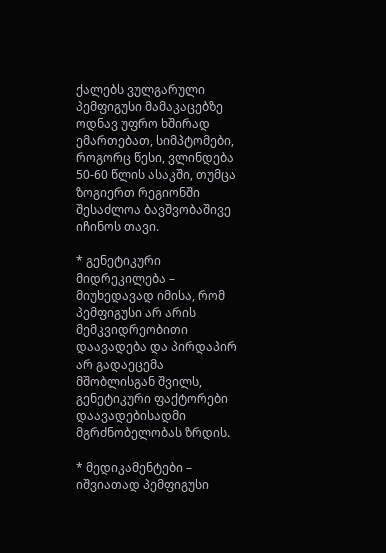ქალებს ვულგარული პემფიგუსი მამაკაცებზე ოდნავ უფრო ხშირად ემართებათ, სიმპტომები, როგორც წესი, ვლინდება 50-60 წლის ასაკში, თუმცა ზოგიერთ რეგიონში შესაძლოა ბავშვობაშივე იჩინოს თავი.

* გენეტიკური მიდრეკილება – მიუხედავად იმისა, რომ პემფიგუსი არ არის მემკვიდრეობითი დაავადება და პირდაპირ არ გადაეცემა მშობლისგან შვილს, გენეტიკური ფაქტორები დაავადებისადმი მგრძნობელობას ზრდის.

* მედიკამენტები – იშვიათად პემფიგუსი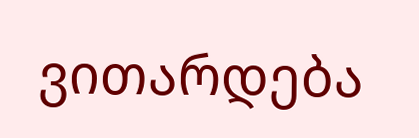ვითარდება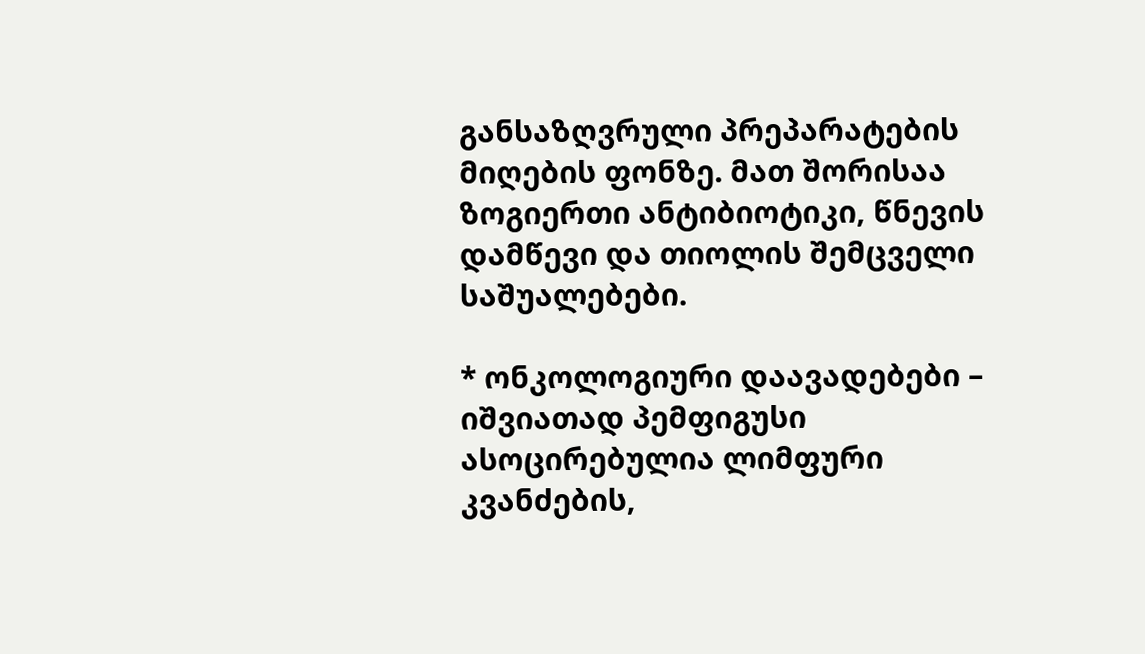განსაზღვრული პრეპარატების მიღების ფონზე. მათ შორისაა ზოგიერთი ანტიბიოტიკი, წნევის დამწევი და თიოლის შემცველი საშუალებები.

* ონკოლოგიური დაავადებები – იშვიათად პემფიგუსი ასოცირებულია ლიმფური კვანძების,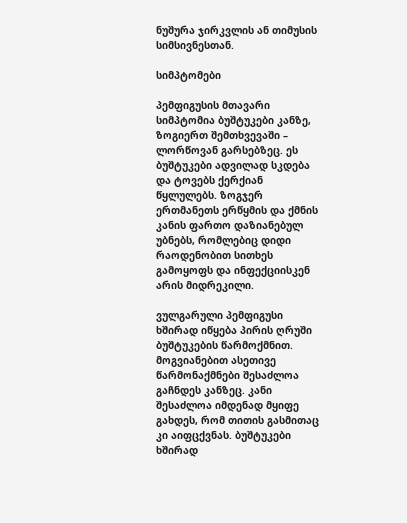ნუშურა ჯირკვლის ან თიმუსის სიმსივნესთან.

სიმპტომები

პემფიგუსის მთავარი სიმპტომია ბუშტუკები კანზე, ზოგიერთ შემთხვევაში – ლორწოვან გარსებზეც. ეს ბუშტუკები ადვილად სკდება და ტოვებს ქერქიან წყლულებს. ზოგჯერ ერთმანეთს ერწყმის და ქმნის კანის ფართო დაზიანებულ უბნებს, რომლებიც დიდი რაოდენობით სითხეს გამოყოფს და ინფექციისკენ არის მიდრეკილი.

ვულგარული პემფიგუსი ხშირად იწყება პირის ღრუში ბუშტუკების წარმოქმნით. მოგვიანებით ასეთივე წარმონაქმნები შესაძლოა გაჩნდეს კანზეც. კანი შესაძლოა იმდენად მყიფე გახდეს, რომ თითის გასმითაც კი აიფცქვნას. ბუშტუკები ხშირად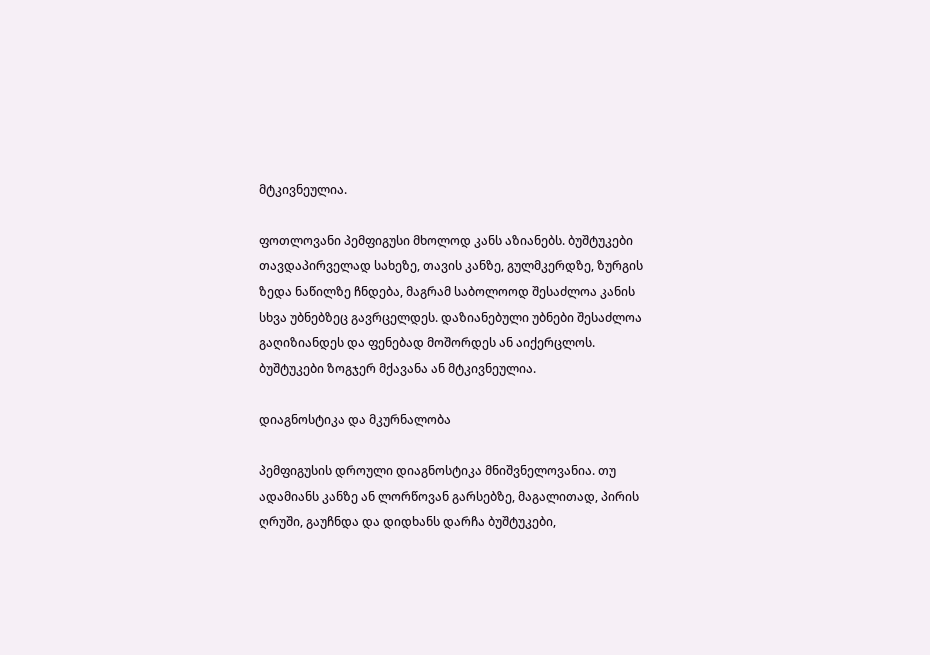მტკივნეულია.

ფოთლოვანი პემფიგუსი მხოლოდ კანს აზიანებს. ბუშტუკები თავდაპირველად სახეზე, თავის კანზე, გულმკერდზე, ზურგის ზედა ნაწილზე ჩნდება, მაგრამ საბოლოოდ შესაძლოა კანის სხვა უბნებზეც გავრცელდეს. დაზიანებული უბნები შესაძლოა გაღიზიანდეს და ფენებად მოშორდეს ან აიქერცლოს. ბუშტუკები ზოგჯერ მქავანა ან მტკივნეულია.

დიაგნოსტიკა და მკურნალობა

პემფიგუსის დროული დიაგნოსტიკა მნიშვნელოვანია. თუ ადამიანს კანზე ან ლორწოვან გარსებზე, მაგალითად, პირის ღრუში, გაუჩნდა და დიდხანს დარჩა ბუშტუკები,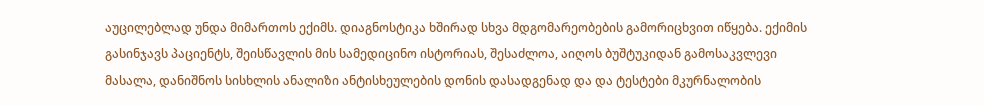აუცილებლად უნდა მიმართოს ექიმს. დიაგნოსტიკა ხშირად სხვა მდგომარეობების გამორიცხვით იწყება. ექიმის გასინჯავს პაციენტს, შეისწავლის მის სამედიცინო ისტორიას, შესაძლოა, აიღოს ბუშტუკიდან გამოსაკვლევი მასალა, დანიშნოს სისხლის ანალიზი ანტისხეულების დონის დასადგენად და და ტესტები მკურნალობის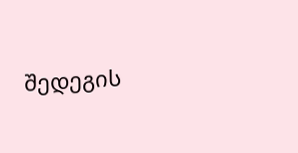შედეგის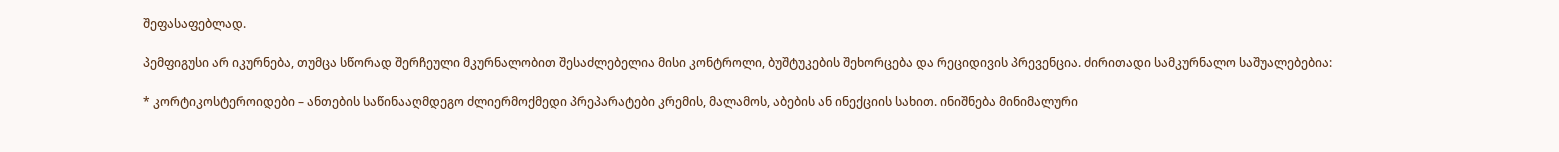შეფასაფებლად.

პემფიგუსი არ იკურნება, თუმცა სწორად შერჩეული მკურნალობით შესაძლებელია მისი კონტროლი, ბუშტუკების შეხორცება და რეციდივის პრევენცია. ძირითადი სამკურნალო საშუალებებია:

* კორტიკოსტეროიდები – ანთების საწინააღმდეგო ძლიერმოქმედი პრეპარატები კრემის, მალამოს, აბების ან ინექციის სახით. ინიშნება მინიმალური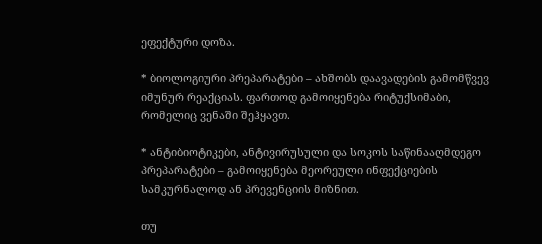ეფექტური დოზა.

* ბიოლოგიური პრეპარატები – ახშობს დაავადების გამომწვევ იმუნურ რეაქციას. ფართოდ გამოიყენება რიტუქსიმაბი, რომელიც ვენაში შეჰყავთ.

* ანტიბიოტიკები, ანტივირუსული და სოკოს საწინააღმდეგო პრეპარატები – გამოიყენება მეორეული ინფექციების სამკურნალოდ ან პრევენციის მიზნით.

თუ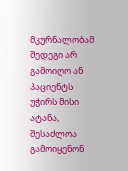მკურნალობამ შედეგი არ გამოიღო ან პაციენტს უჭირს მისი ატანა, შესაძლოა გამოიყენონ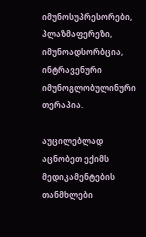იმუნოსუპრესორები, პლაზმაფერეზი, იმუნოადსორბცია, ინტრავენური იმუნოგლობულინური თერაპია.

აუცილებლად აცნობეთ ექიმს მედიკამენტების თანმხლები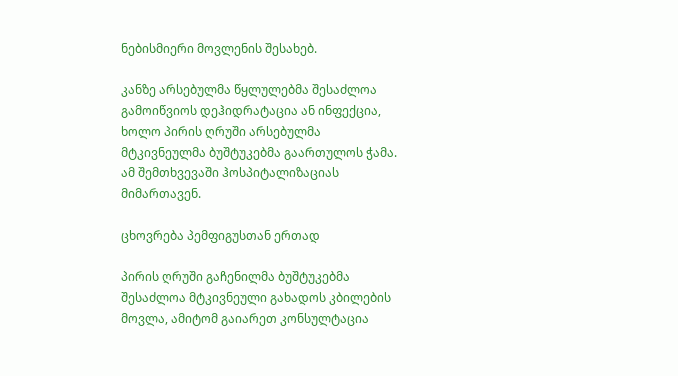ნებისმიერი მოვლენის შესახებ.

კანზე არსებულმა წყლულებმა შესაძლოა გამოიწვიოს დეჰიდრატაცია ან ინფექცია, ხოლო პირის ღრუში არსებულმა მტკივნეულმა ბუშტუკებმა გაართულოს ჭამა. ამ შემთხვევაში ჰოსპიტალიზაციას მიმართავენ.

ცხოვრება პემფიგუსთან ერთად

პირის ღრუში გაჩენილმა ბუშტუკებმა შესაძლოა მტკივნეული გახადოს კბილების მოვლა, ამიტომ გაიარეთ კონსულტაცია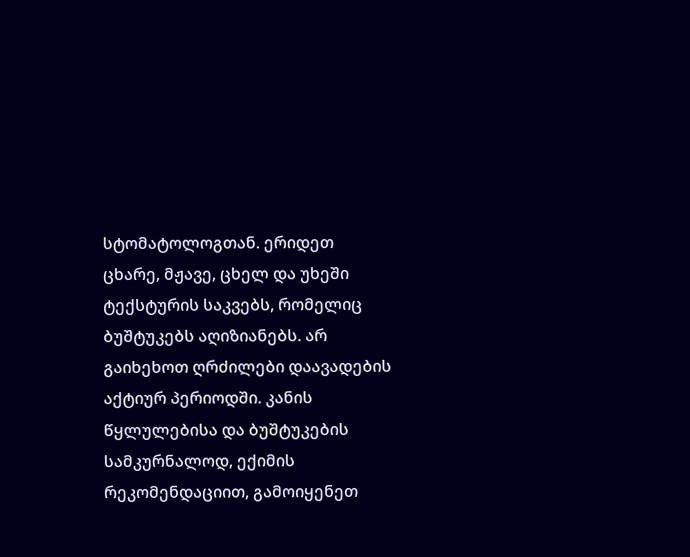სტომატოლოგთან. ერიდეთ ცხარე, მჟავე, ცხელ და უხეში ტექსტურის საკვებს, რომელიც ბუშტუკებს აღიზიანებს. არ გაიხეხოთ ღრძილები დაავადების აქტიურ პერიოდში. კანის წყლულებისა და ბუშტუკების სამკურნალოდ, ექიმის რეკომენდაციით, გამოიყენეთ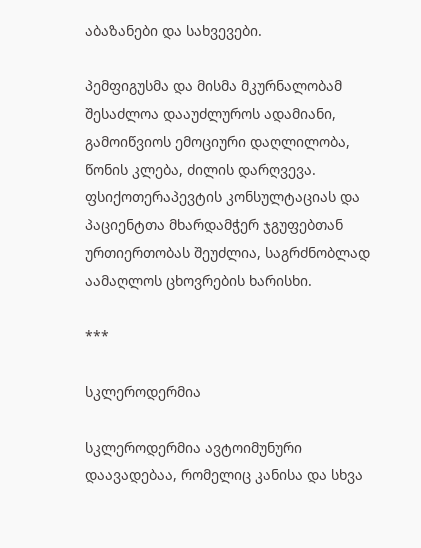აბაზანები და სახვევები.

პემფიგუსმა და მისმა მკურნალობამ შესაძლოა დააუძლუროს ადამიანი, გამოიწვიოს ემოციური დაღლილობა, წონის კლება, ძილის დარღვევა. ფსიქოთერაპევტის კონსულტაციას და პაციენტთა მხარდამჭერ ჯგუფებთან ურთიერთობას შეუძლია, საგრძნობლად აამაღლოს ცხოვრების ხარისხი.

***

სკლეროდერმია

სკლეროდერმია ავტოიმუნური დაავადებაა, რომელიც კანისა და სხვა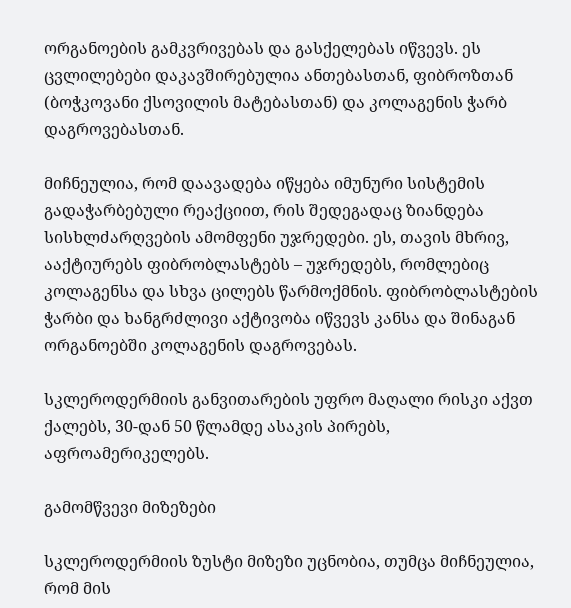ორგანოების გამკვრივებას და გასქელებას იწვევს. ეს ცვლილებები დაკავშირებულია ანთებასთან, ფიბროზთან (ბოჭკოვანი ქსოვილის მატებასთან) და კოლაგენის ჭარბ დაგროვებასთან.

მიჩნეულია, რომ დაავადება იწყება იმუნური სისტემის გადაჭარბებული რეაქციით, რის შედეგადაც ზიანდება სისხლძარღვების ამომფენი უჯრედები. ეს, თავის მხრივ, ააქტიურებს ფიბრობლასტებს – უჯრედებს, რომლებიც კოლაგენსა და სხვა ცილებს წარმოქმნის. ფიბრობლასტების ჭარბი და ხანგრძლივი აქტივობა იწვევს კანსა და შინაგან ორგანოებში კოლაგენის დაგროვებას.

სკლეროდერმიის განვითარების უფრო მაღალი რისკი აქვთ ქალებს, 30-დან 50 წლამდე ასაკის პირებს, აფროამერიკელებს.

გამომწვევი მიზეზები

სკლეროდერმიის ზუსტი მიზეზი უცნობია, თუმცა მიჩნეულია, რომ მის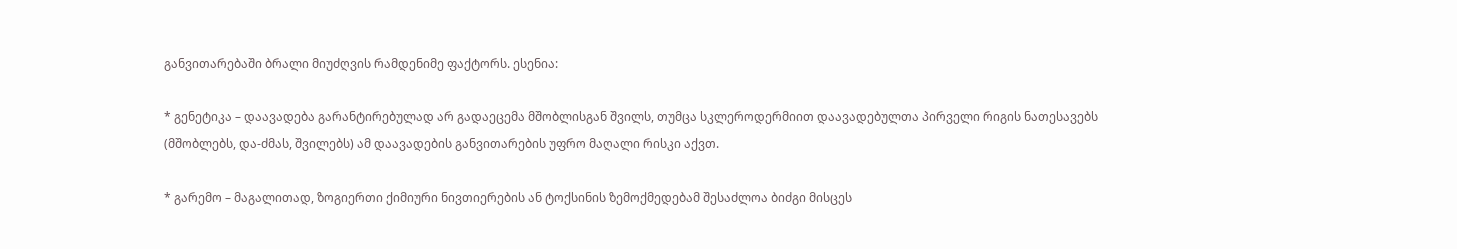განვითარებაში ბრალი მიუძღვის რამდენიმე ფაქტორს. ესენია:

* გენეტიკა – დაავადება გარანტირებულად არ გადაეცემა მშობლისგან შვილს, თუმცა სკლეროდერმიით დაავადებულთა პირველი რიგის ნათესავებს (მშობლებს, და-ძმას, შვილებს) ამ დაავადების განვითარების უფრო მაღალი რისკი აქვთ.

* გარემო – მაგალითად, ზოგიერთი ქიმიური ნივთიერების ან ტოქსინის ზემოქმედებამ შესაძლოა ბიძგი მისცეს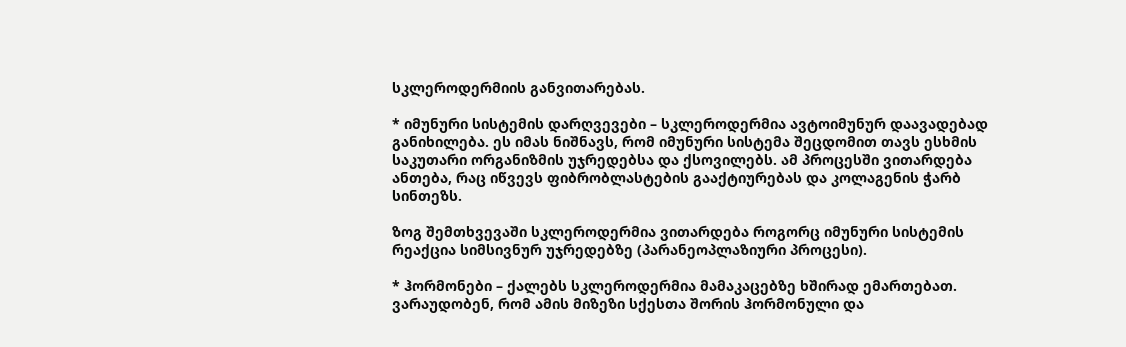სკლეროდერმიის განვითარებას.

* იმუნური სისტემის დარღვევები – სკლეროდერმია ავტოიმუნურ დაავადებად განიხილება. ეს იმას ნიშნავს, რომ იმუნური სისტემა შეცდომით თავს ესხმის საკუთარი ორგანიზმის უჯრედებსა და ქსოვილებს. ამ პროცესში ვითარდება ანთება, რაც იწვევს ფიბრობლასტების გააქტიურებას და კოლაგენის ჭარბ სინთეზს.

ზოგ შემთხვევაში სკლეროდერმია ვითარდება როგორც იმუნური სისტემის რეაქცია სიმსივნურ უჯრედებზე (პარანეოპლაზიური პროცესი).

* ჰორმონები – ქალებს სკლეროდერმია მამაკაცებზე ხშირად ემართებათ. ვარაუდობენ, რომ ამის მიზეზი სქესთა შორის ჰორმონული და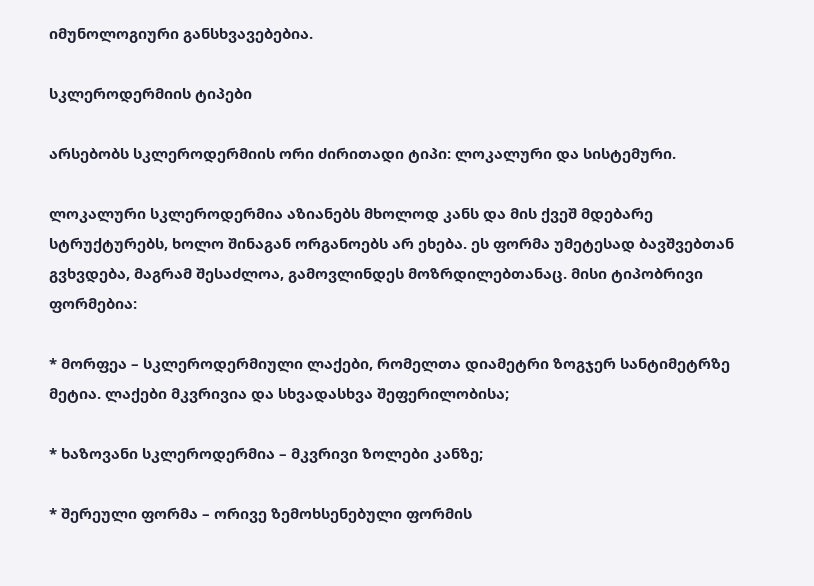იმუნოლოგიური განსხვავებებია.

სკლეროდერმიის ტიპები

არსებობს სკლეროდერმიის ორი ძირითადი ტიპი: ლოკალური და სისტემური.

ლოკალური სკლეროდერმია აზიანებს მხოლოდ კანს და მის ქვეშ მდებარე სტრუქტურებს, ხოლო შინაგან ორგანოებს არ ეხება. ეს ფორმა უმეტესად ბავშვებთან გვხვდება, მაგრამ შესაძლოა, გამოვლინდეს მოზრდილებთანაც. მისი ტიპობრივი ფორმებია:

* მორფეა – სკლეროდერმიული ლაქები, რომელთა დიამეტრი ზოგჯერ სანტიმეტრზე მეტია. ლაქები მკვრივია და სხვადასხვა შეფერილობისა;

* ხაზოვანი სკლეროდერმია – მკვრივი ზოლები კანზე;

* შერეული ფორმა – ორივე ზემოხსენებული ფორმის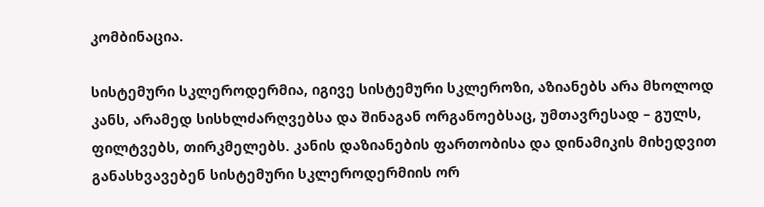კომბინაცია.

სისტემური სკლეროდერმია, იგივე სისტემური სკლეროზი, აზიანებს არა მხოლოდ კანს, არამედ სისხლძარღვებსა და შინაგან ორგანოებსაც, უმთავრესად – გულს, ფილტვებს, თირკმელებს. კანის დაზიანების ფართობისა და დინამიკის მიხედვით განასხვავებენ სისტემური სკლეროდერმიის ორ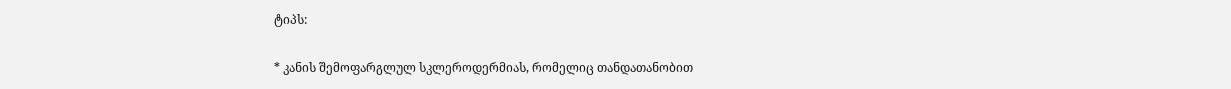ტიპს:

* კანის შემოფარგლულ სკლეროდერმიას, რომელიც თანდათანობით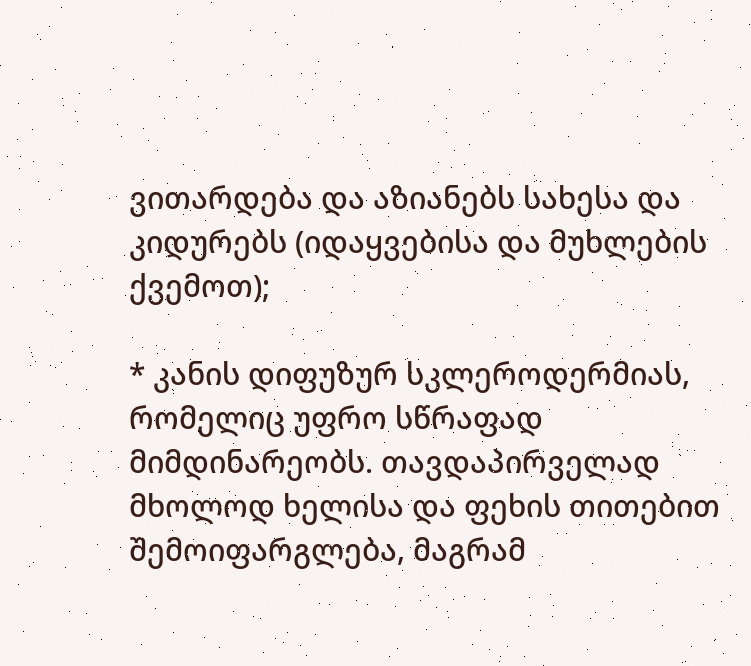ვითარდება და აზიანებს სახესა და კიდურებს (იდაყვებისა და მუხლების ქვემოთ);

* კანის დიფუზურ სკლეროდერმიას, რომელიც უფრო სწრაფად მიმდინარეობს. თავდაპირველად მხოლოდ ხელისა და ფეხის თითებით შემოიფარგლება, მაგრამ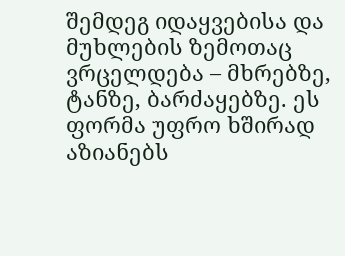შემდეგ იდაყვებისა და მუხლების ზემოთაც ვრცელდება – მხრებზე, ტანზე, ბარძაყებზე. ეს ფორმა უფრო ხშირად აზიანებს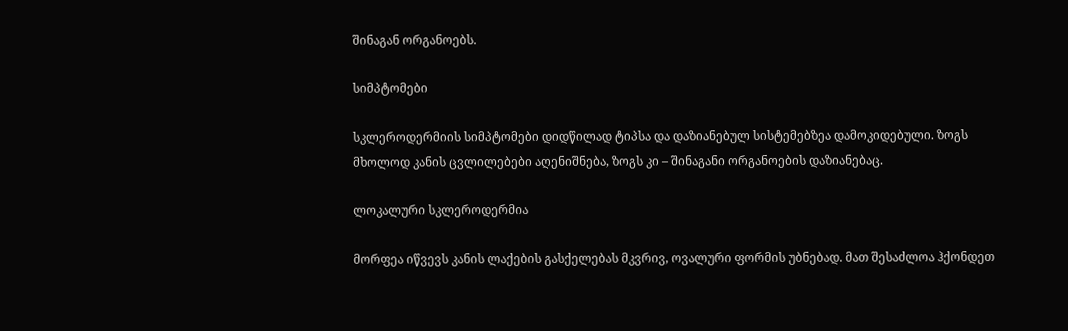შინაგან ორგანოებს.

სიმპტომები

სკლეროდერმიის სიმპტომები დიდწილად ტიპსა და დაზიანებულ სისტემებზეა დამოკიდებული. ზოგს მხოლოდ კანის ცვლილებები აღენიშნება, ზოგს კი – შინაგანი ორგანოების დაზიანებაც.

ლოკალური სკლეროდერმია

მორფეა იწვევს კანის ლაქების გასქელებას მკვრივ, ოვალური ფორმის უბნებად. მათ შესაძლოა ჰქონდეთ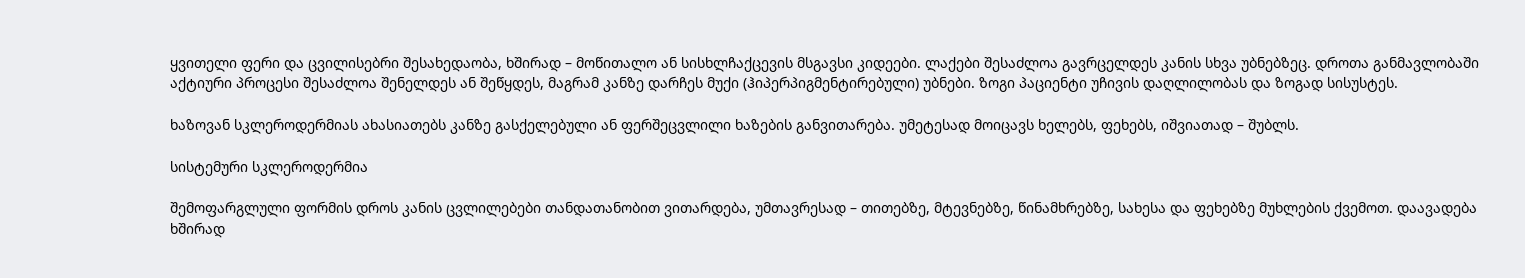ყვითელი ფერი და ცვილისებრი შესახედაობა, ხშირად – მოწითალო ან სისხლჩაქცევის მსგავსი კიდეები. ლაქები შესაძლოა გავრცელდეს კანის სხვა უბნებზეც. დროთა განმავლობაში აქტიური პროცესი შესაძლოა შენელდეს ან შეწყდეს, მაგრამ კანზე დარჩეს მუქი (ჰიპერპიგმენტირებული) უბნები. ზოგი პაციენტი უჩივის დაღლილობას და ზოგად სისუსტეს.

ხაზოვან სკლეროდერმიას ახასიათებს კანზე გასქელებული ან ფერშეცვლილი ხაზების განვითარება. უმეტესად მოიცავს ხელებს, ფეხებს, იშვიათად – შუბლს.

სისტემური სკლეროდერმია

შემოფარგლული ფორმის დროს კანის ცვლილებები თანდათანობით ვითარდება, უმთავრესად – თითებზე, მტევნებზე, წინამხრებზე, სახესა და ფეხებზე მუხლების ქვემოთ. დაავადება ხშირად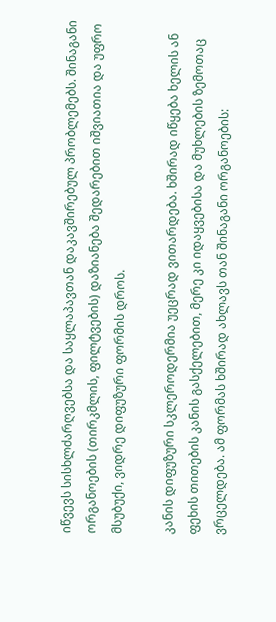იწვევს სისხლძარღვებსა და საყლაპავთან დაკავშირებულ პრობლემებს. შინაგანი ორგანოების (თირკმლის, ფილტვების) დაზიანება შედარებით იშვიათია და უფრო მსუბუქი, ვიდრე დიფუზური ფორმის დროს.

კანის დიფუზური სკლეროდერმია უეცრად ვითარდება. ხშირად იწყება ხელის ან ფეხის თითების კანის გასქელებით, მერე კი იდაყვებისა და მუხლების ზემოთაც ვრცელდება. ამ ფორმას ხშირად ახლავს თან შინაგანი ორგანოების: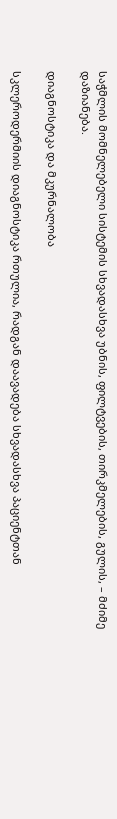საჭმლის მომნელებელი სისტემის სხვადასხვა უბნის, ფილტვების, თირკმელების, გულის, – მძიმე დაზიანება.

დიაგნოსტიკა და მკურნალობა

სკლეროდერმიის დიაგნოსტიკა რთულია, რადგან დაავადება სხვადასხვა პაციენტთან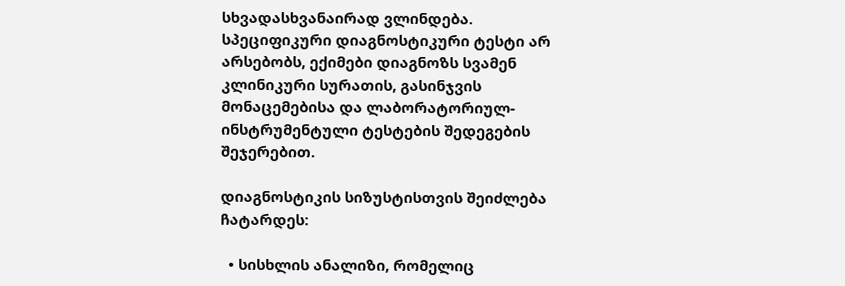სხვადასხვანაირად ვლინდება. სპეციფიკური დიაგნოსტიკური ტესტი არ არსებობს, ექიმები დიაგნოზს სვამენ კლინიკური სურათის, გასინჯვის მონაცემებისა და ლაბორატორიულ-ინსტრუმენტული ტესტების შედეგების შეჯერებით.

დიაგნოსტიკის სიზუსტისთვის შეიძლება ჩატარდეს:

  • სისხლის ანალიზი, რომელიც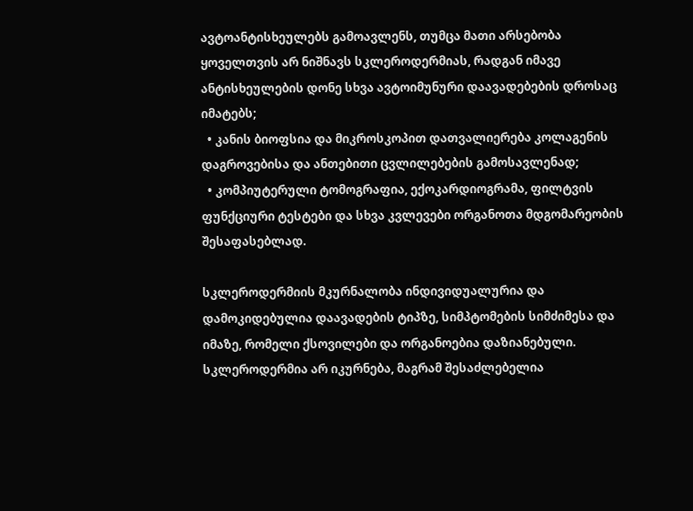ავტოანტისხეულებს გამოავლენს, თუმცა მათი არსებობა ყოველთვის არ ნიშნავს სკლეროდერმიას, რადგან იმავე ანტისხეულების დონე სხვა ავტოიმუნური დაავადებების დროსაც იმატებს;
  • კანის ბიოფსია და მიკროსკოპით დათვალიერება კოლაგენის დაგროვებისა და ანთებითი ცვლილებების გამოსავლენად;
  • კომპიუტერული ტომოგრაფია, ექოკარდიოგრამა, ფილტვის ფუნქციური ტესტები და სხვა კვლევები ორგანოთა მდგომარეობის შესაფასებლად.

სკლეროდერმიის მკურნალობა ინდივიდუალურია და დამოკიდებულია დაავადების ტიპზე, სიმპტომების სიმძიმესა და იმაზე, რომელი ქსოვილები და ორგანოებია დაზიანებული. სკლეროდერმია არ იკურნება, მაგრამ შესაძლებელია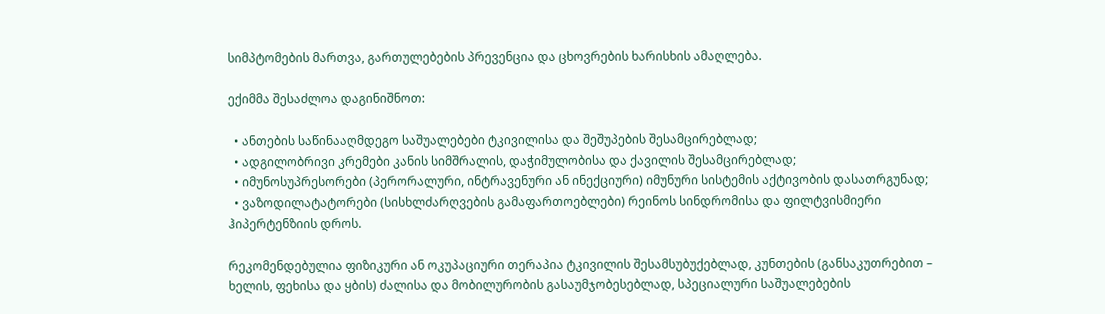სიმპტომების მართვა, გართულებების პრევენცია და ცხოვრების ხარისხის ამაღლება.

ექიმმა შესაძლოა დაგინიშნოთ:

  • ანთების საწინააღმდეგო საშუალებები ტკივილისა და შეშუპების შესამცირებლად;
  • ადგილობრივი კრემები კანის სიმშრალის, დაჭიმულობისა და ქავილის შესამცირებლად;
  • იმუნოსუპრესორები (პერორალური, ინტრავენური ან ინექციური) იმუნური სისტემის აქტივობის დასათრგუნად;
  • ვაზოდილატატორები (სისხლძარღვების გამაფართოებლები) რეინოს სინდრომისა და ფილტვისმიერი ჰიპერტენზიის დროს.

რეკომენდებულია ფიზიკური ან ოკუპაციური თერაპია ტკივილის შესამსუბუქებლად, კუნთების (განსაკუთრებით – ხელის, ფეხისა და ყბის) ძალისა და მობილურობის გასაუმჯობესებლად, სპეციალური საშუალებების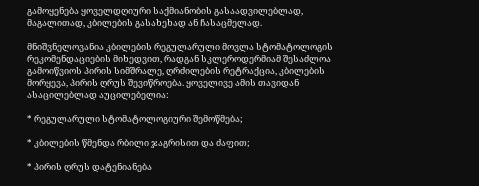გამოყენება ყოველდღიური საქმიანობის გასაადვილებლად, მაგალითად, კბილების გასახეხად ან ჩასაცმელად.

მნიშვნელოვანია კბილების რეგულარული მოვლა სტომატოლოგის რეკომენდაციების მიხედვით, რადგან სკლეროდერმიამ შესაძლოა გამოიწვიოს პირის სიმშრალე, ღრძილების რეტრაქცია, კბილების მორყევა, პირის ღრუს შევიწროება. ყოველივე ამის თავიდან ასაცილებლად აუცილებელია:

* რეგულარული სტომატოლოგიური შემოწმება;

* კბილების წმენდა რბილი ჯაგრისით და ძაფით;

* პირის ღრუს დატენიანება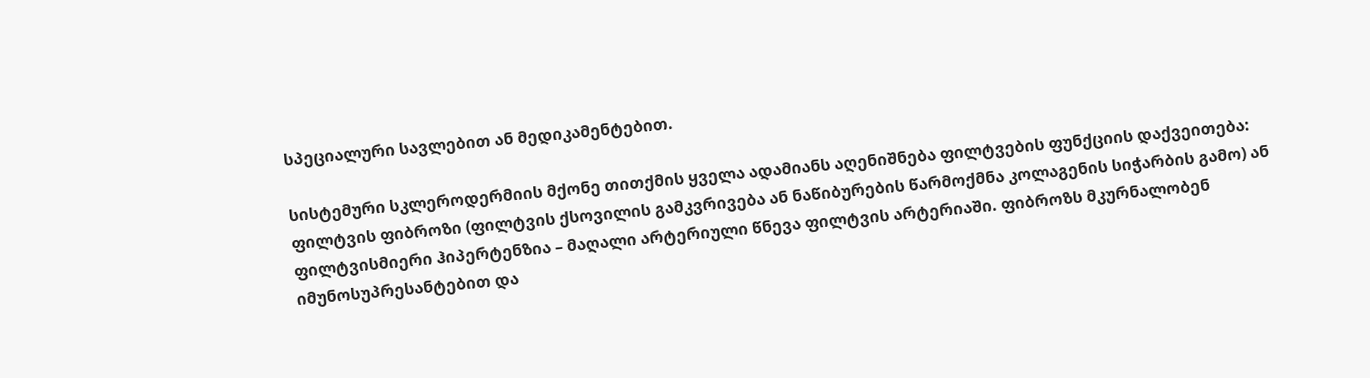სპეციალური სავლებით ან მედიკამენტებით.

სისტემური სკლეროდერმიის მქონე თითქმის ყველა ადამიანს აღენიშნება ფილტვების ფუნქციის დაქვეითება: ფილტვის ფიბროზი (ფილტვის ქსოვილის გამკვრივება ან ნაწიბურების წარმოქმნა კოლაგენის სიჭარბის გამო) ან ფილტვისმიერი ჰიპერტენზია – მაღალი არტერიული წნევა ფილტვის არტერიაში. ფიბროზს მკურნალობენ იმუნოსუპრესანტებით და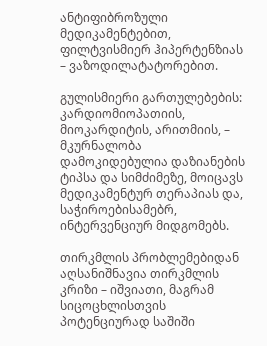ანტიფიბროზული მედიკამენტებით, ფილტვისმიერ ჰიპერტენზიას – ვაზოდილატატორებით.

გულისმიერი გართულებების: კარდიომიოპათიის, მიოკარდიტის, არითმიის, – მკურნალობა დამოკიდებულია დაზიანების ტიპსა და სიმძიმეზე, მოიცავს მედიკამენტურ თერაპიას და, საჭიროებისამებრ, ინტერვენციურ მიდგომებს.

თირკმლის პრობლემებიდან აღსანიშნავია თირკმლის კრიზი – იშვიათი, მაგრამ სიცოცხლისთვის პოტენციურად საშიში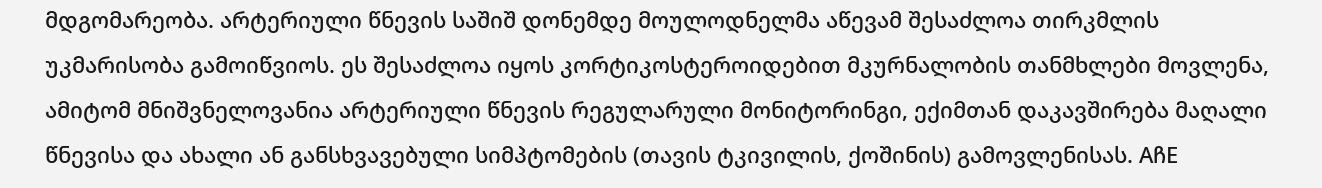მდგომარეობა. არტერიული წნევის საშიშ დონემდე მოულოდნელმა აწევამ შესაძლოა თირკმლის უკმარისობა გამოიწვიოს. ეს შესაძლოა იყოს კორტიკოსტეროიდებით მკურნალობის თანმხლები მოვლენა, ამიტომ მნიშვნელოვანია არტერიული წნევის რეგულარული მონიტორინგი, ექიმთან დაკავშირება მაღალი წნევისა და ახალი ან განსხვავებული სიმპტომების (თავის ტკივილის, ქოშინის) გამოვლენისას. AჩE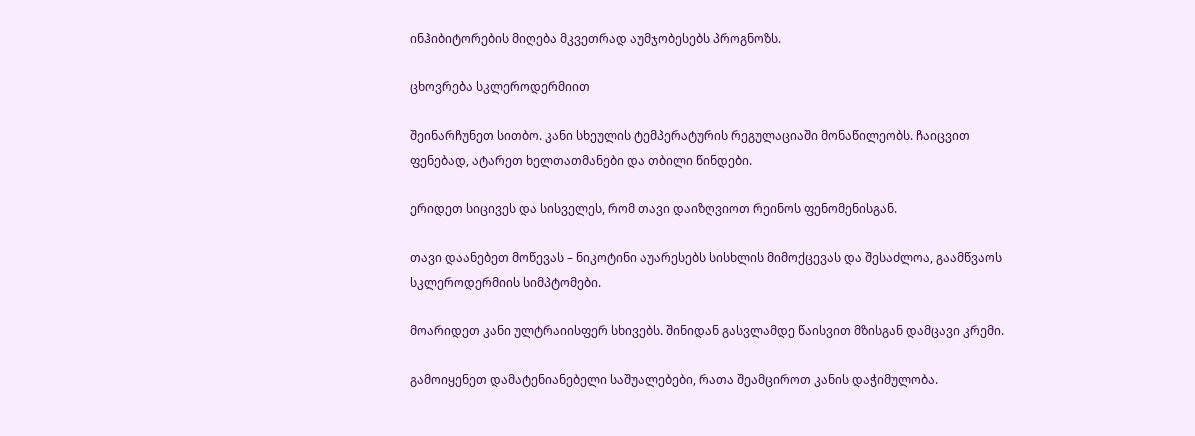ინჰიბიტორების მიღება მკვეთრად აუმჯობესებს პროგნოზს.

ცხოვრება სკლეროდერმიით

შეინარჩუნეთ სითბო. კანი სხეულის ტემპერატურის რეგულაციაში მონაწილეობს. ჩაიცვით ფენებად, ატარეთ ხელთათმანები და თბილი წინდები.

ერიდეთ სიცივეს და სისველეს, რომ თავი დაიზღვიოთ რეინოს ფენომენისგან.

თავი დაანებეთ მოწევას – ნიკოტინი აუარესებს სისხლის მიმოქცევას და შესაძლოა, გაამწვაოს სკლეროდერმიის სიმპტომები.

მოარიდეთ კანი ულტრაიისფერ სხივებს. შინიდან გასვლამდე წაისვით მზისგან დამცავი კრემი.

გამოიყენეთ დამატენიანებელი საშუალებები, რათა შეამციროთ კანის დაჭიმულობა.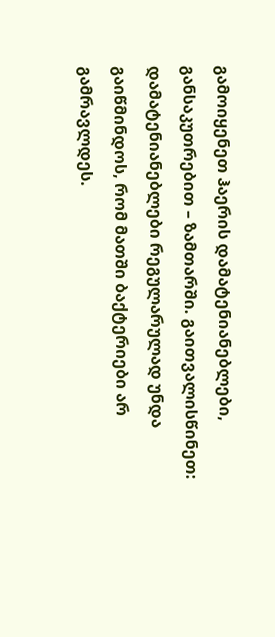გამოიყენეთ ჰაერის დამატენიანებლები, განსაკუთრებით – ზამთარში. გაითვალისწინეთ: დამატენიანებლები რეგულარულად უნდა გაიწმინდოს, რომ მათში ბაქტერიები არ გამრავლდეს.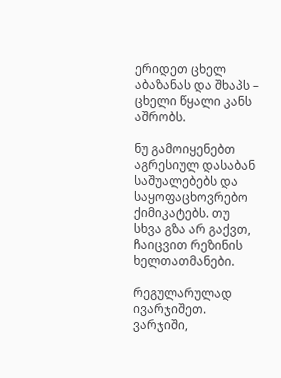ერიდეთ ცხელ აბაზანას და შხაპს – ცხელი წყალი კანს აშრობს.

ნუ გამოიყენებთ აგრესიულ დასაბან საშუალებებს და საყოფაცხოვრებო ქიმიკატებს. თუ სხვა გზა არ გაქვთ, ჩაიცვით რეზინის ხელთათმანები.

რეგულარულად ივარჯიშეთ. ვარჯიში,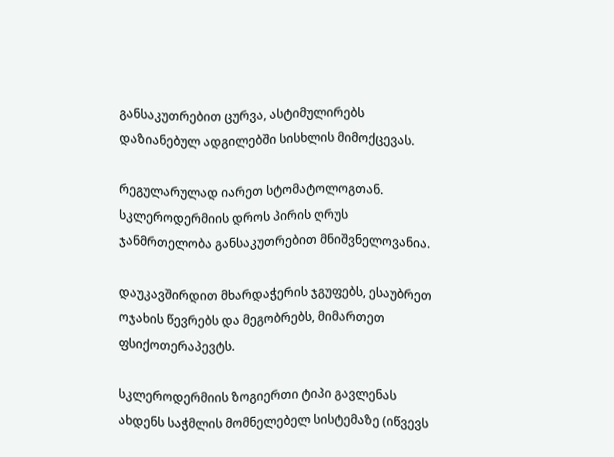განსაკუთრებით ცურვა, ასტიმულირებს დაზიანებულ ადგილებში სისხლის მიმოქცევას.

რეგულარულად იარეთ სტომატოლოგთან. სკლეროდერმიის დროს პირის ღრუს ჯანმრთელობა განსაკუთრებით მნიშვნელოვანია.

დაუკავშირდით მხარდაჭერის ჯგუფებს, ესაუბრეთ ოჯახის წევრებს და მეგობრებს, მიმართეთ ფსიქოთერაპევტს.

სკლეროდერმიის ზოგიერთი ტიპი გავლენას ახდენს საჭმლის მომნელებელ სისტემაზე (იწვევს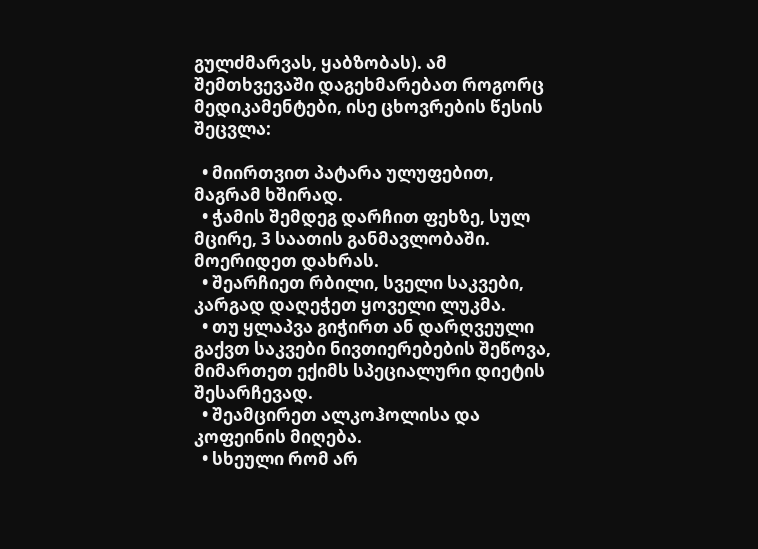გულძმარვას, ყაბზობას). ამ შემთხვევაში დაგეხმარებათ როგორც მედიკამენტები, ისე ცხოვრების წესის შეცვლა:

  • მიირთვით პატარა ულუფებით, მაგრამ ხშირად.
  • ჭამის შემდეგ დარჩით ფეხზე, სულ მცირე, 3 საათის განმავლობაში. მოერიდეთ დახრას.
  • შეარჩიეთ რბილი, სველი საკვები, კარგად დაღეჭეთ ყოველი ლუკმა.
  • თუ ყლაპვა გიჭირთ ან დარღვეული გაქვთ საკვები ნივთიერებების შეწოვა, მიმართეთ ექიმს სპეციალური დიეტის შესარჩევად.
  • შეამცირეთ ალკოჰოლისა და კოფეინის მიღება.
  • სხეული რომ არ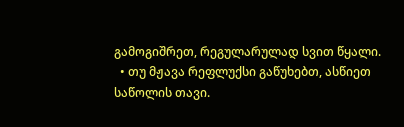გამოგიშრეთ, რეგულარულად სვით წყალი.
  • თუ მჟავა რეფლუქსი გაწუხებთ, ასწიეთ საწოლის თავი.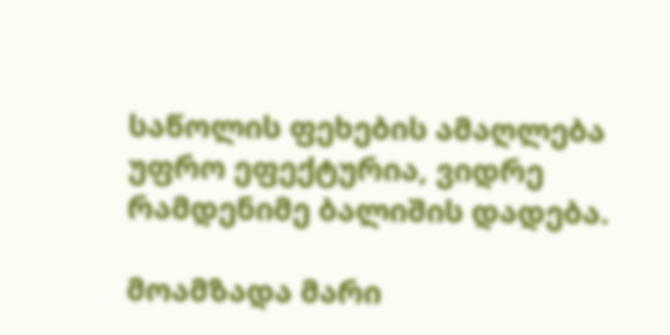საწოლის ფეხების ამაღლება უფრო ეფექტურია, ვიდრე რამდენიმე ბალიშის დადება.

მოამზადა მარი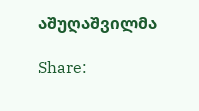აშუღაშვილმა

Share: